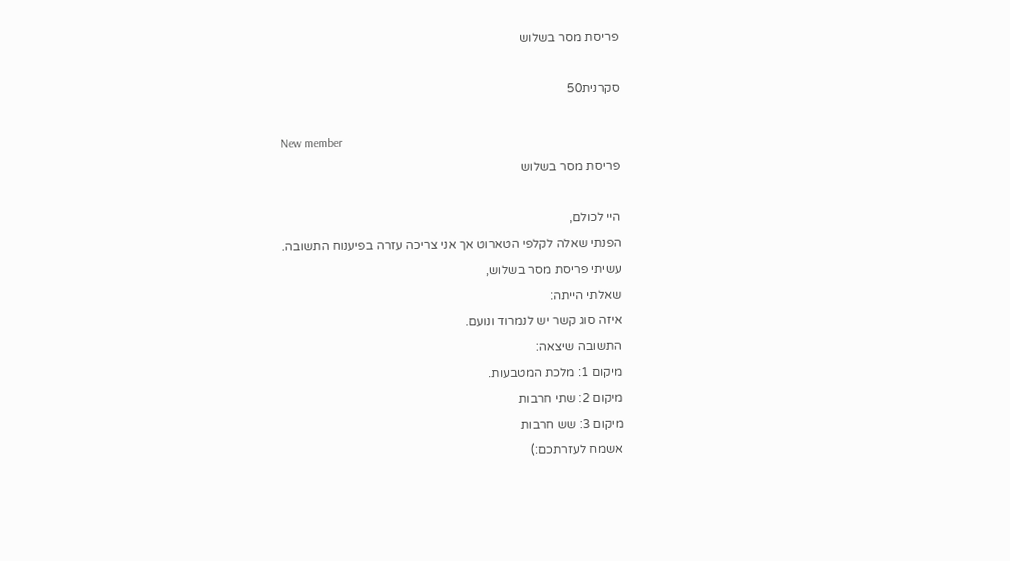פריסת מסר בשלוש

סקרנית50

New member
פריסת מסר בשלוש

היי לכולם,
הפנתי שאלה לקלפי הטארוט אך אני צריכה עזרה בפיענוח התשובה.
עשיתי פריסת מסר בשלוש,
שאלתי הייתה:
איזה סוג קשר יש לנמרוד ונועם.
התשובה שיצאה:
מיקום 1: מלכת המטבעות.
מיקום 2: שתי חרבות
מיקום 3: שש חרבות
אשמח לעזרתכם:)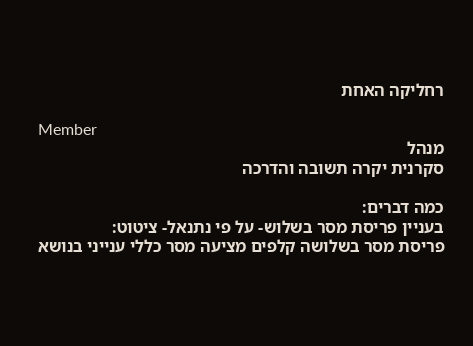רחליקה האחת

Member
מנהל
סקרנית יקרה תשובה והדרכה

כמה דברים:
בעניין פריסת מסר בשלוש- על פי נתנאל- ציטוט:
פריסת מסר בשלושה קלפים מציעה מסר כללי ענייני בנושא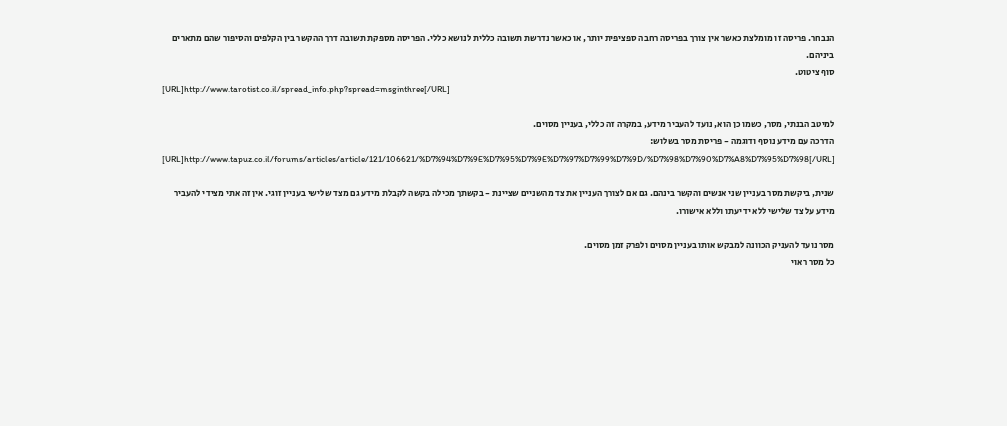הנבחר. פריסה זו מומלצת כאשר אין צורך בפריסה רחבה ספציפית יותר, או כאשר נדרשת תשובה כללית לנושא כללי. הפריסה מספקת תשובה דרך ההקשר בין הקלפים והסיפור שהם מתארים ביניהם.
סוף ציטוט.
[URL]http://www.tarotist.co.il/spread_info.php?spread=msginthree[/URL]

למיטב הבנתי, מסר, כשמו כן הוא, נועד להעביר מידע, במקרה זה כללי, בעניין מסוים.
הדרכה עם מידע נוסף ודוגמה - פריסת מסר בשלוש:
[URL]http://www.tapuz.co.il/forums/articles/article/121/106621/%D7%94%D7%9E%D7%95%D7%9E%D7%97%D7%99%D7%9D/%D7%98%D7%90%D7%A8%D7%95%D7%98[/URL]

שנית, ביקשת מסר בעניין שני אנשים והקשר בינהם. גם אם לצורך העניין את צד מהשניים שציינת - בקשתך מכילה בקשה לקבלת מידע גם מצד שלישי בעניין זוגי. אין זה אתי מצידי להעביר מידע על צד שלישי ללא ידיעתו וללא אישורו.

מסר נועד להעניק הכוונה למבקש אותו בעניין מסוים ולפרק זמן מסוים.
כל מסר ראוי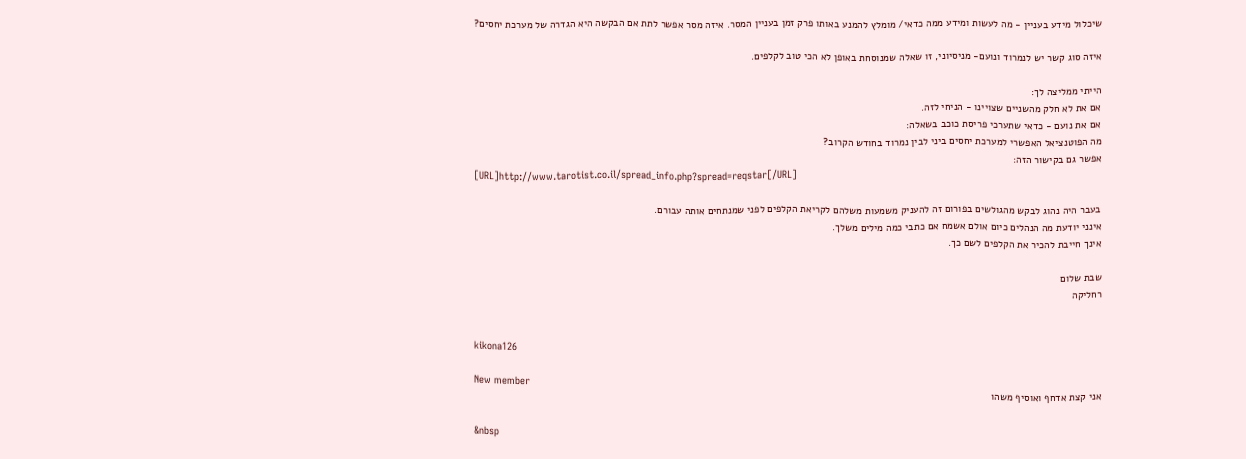שיכלול מידע בעניין - מה לעשות ומידע ממה כדאי/ מומלץ להמנע באותו פרק זמן בעניין המסר. איזה מסר אפשר לתת אם הבקשה היא הגדרה של מערכת יחסים?

איזה סוג קשר יש לנמרוד ונועם- מניסיוני, זו שאלה שמנוסחת באופן לא הכי טוב לקלפים.

הייתי ממליצה לך:
אם את לא חלק מהשניים שצויינו - הניחי לזה.
אם את נועם - כדאי שתערכי פריסת כוכב בשאלה:
מה הפוטנציאל האפשרי למערכת יחסים ביני לבין נמרוד בחודש הקרוב?
אפשר גם בקישור הזה:
[URL]http://www.tarotist.co.il/spread_info.php?spread=reqstar[/URL]

בעבר היה נהוג לבקש מהגולשים בפורום זה להעניק משמעות משלהם לקריאת הקלפים לפני שמנתחים אותה עבורם.
אינני יודעת מה הנהלים כיום אולם אשמח אם כתבי כמה מילים משלך.
אינך חייבת להכיר את הקלפים לשם כך.

שבת שלום
רחליקה


kikona126

New member
אני קצת אדחף ואוסיף משהו

&nbsp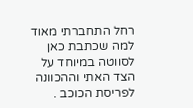רחל התחברתי מאוד למה שכתבת כאן לסווטה במיוחד על הצד האתי וההכוונה לפריסת הכוכב .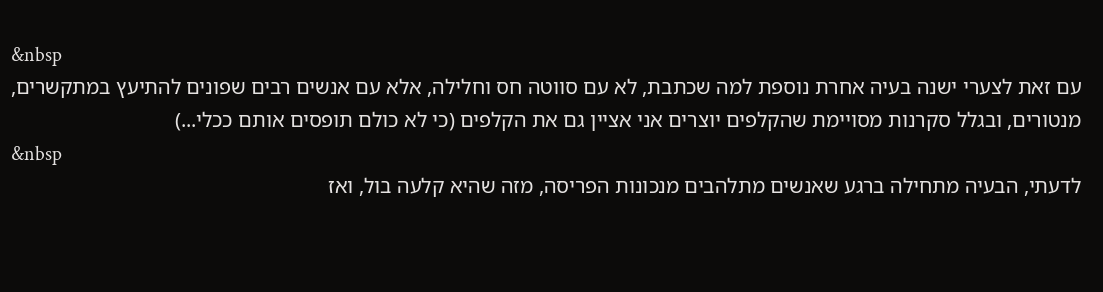&nbsp
עם זאת לצערי ישנה בעיה אחרת נוספת למה שכתבת, לא עם סווטה חס וחלילה, אלא עם אנשים רבים שפונים להתיעץ במתקשרים, מנטורים, ובגלל סקרנות מסויימת שהקלפים יוצרים אני אציין גם את הקלפים (כי לא כולם תופסים אותם ככלי...)
&nbsp
לדעתי, הבעיה מתחילה ברגע שאנשים מתלהבים מנכונות הפריסה, מזה שהיא קלעה בול, ואז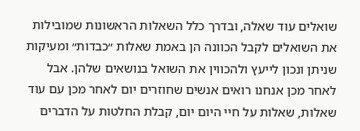שואלים עוד שאלה, ובדרך כלל השאלות הראשונות שמובילות את השואלים לקבל הכוונה הן באמת שאלות ״כבדות״ ומעיקות שניתן ונכון לייעץ ולהכווין את השואל בנושאים שלהן. אבל לאחר מכן אנחנו רואים אנשים שחוזרים יום לאחר מכן עם עוד שאלות, שאלות על חיי היום יום, קבלת החלטות על הדברים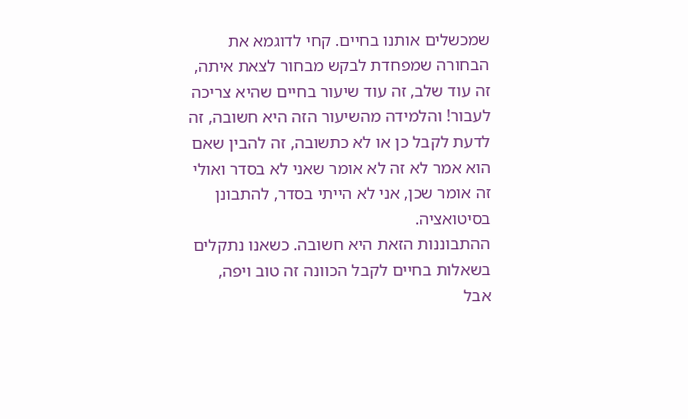שמכשלים אותנו בחיים. קחי לדוגמא את הבחורה שמפחדת לבקש מבחור לצאת איתה, זה עוד שלב, זה עוד שיעור בחיים שהיא צריכה לעבור! והלמידה מהשיעור הזה היא חשובה, זה לדעת לקבל כן או לא כתשובה, זה להבין שאם הוא אמר לא זה לא אומר שאני לא בסדר ואולי זה אומר שכן, אני לא הייתי בסדר, להתבונן בסיטואציה.
ההתבוננות הזאת היא חשובה. כשאנו נתקלים בשאלות בחיים לקבל הכוונה זה טוב ויפה, אבל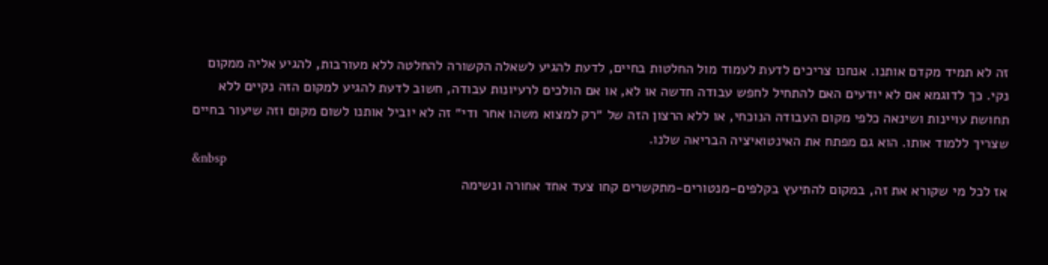זה לא תמיד מקדם אותנו. אנחנו צריכים לדעת לעמוד מול החלטות בחיים, לדעת להגיע לשאלה הקשורה להחלטה ללא מעורבות, להגיע אליה ממקום נקי. כך לדוגמא אם לא יודעים האם להתחיל לחפש עבודה חדשה או לא, או אם הולכים לרעיונות עבודה, חשוב לדעת להגיע למקום הזה נקיים ללא תחושת עויינות ושינאה כלפי מקום העבודה הנוכחי, או ללא הרצון הזה של ״רק למצוא משהו אחר ודי״ זה לא יוביל אותנו לשום מקום וזה שיעור בחיים שצריך ללמוד אותו. הוא גם מפתח את האינטואיציה הבריאה שלנו.
&nbsp
אז לכל מי שקורא את זה, במקום להתיעץ בקלפים-מנטורים-מתקשרים קחו צעד אחד אחורה ונשימה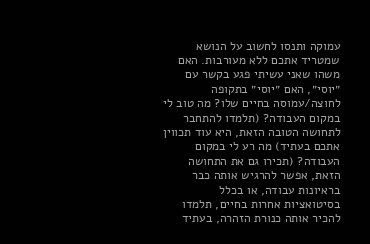עמוקה ותנסו לחשוב על הנושא שמטריד אתכם ללא מעורבות. האם משהו שאני עשיתי פגע בקשר עם ״יוסי״, האם ״יוסי״ בתקופה לחוצה/עמוסה בחיים שלו? מה טוב לי במקום העבודה? (תלמדו להתחבר לתחושה הטובה הזאת, היא עוד תכווין אתכם בעתיד) מה רע לי במקום העבודה? (תכירו גם את התחושה הזאת, אפשר להרגיש אותה כבר בראיונות עבודה, או בכלל בסיטואציות אחרות בחיים, תלמדו להכיר אותה כנורת הזהרה, בעתיד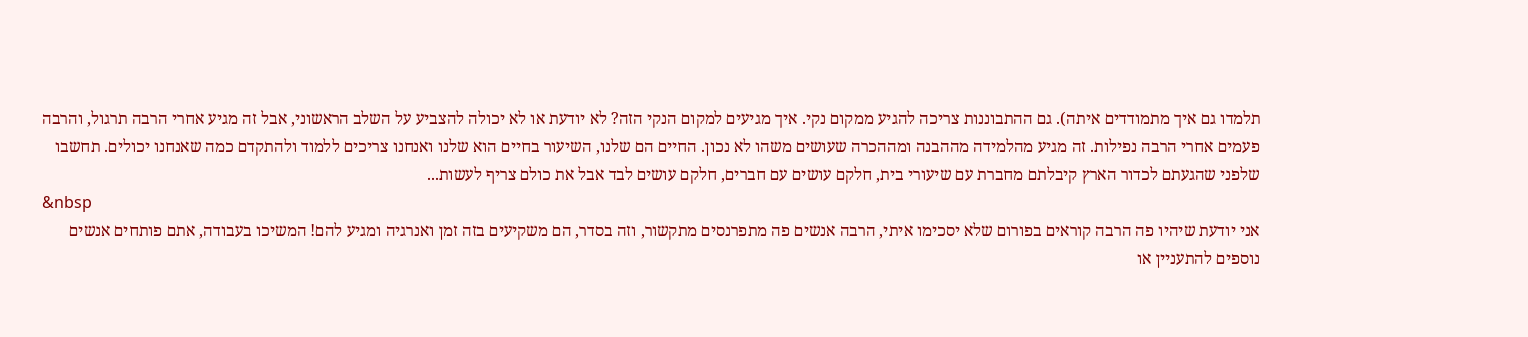תלמדו גם איך מתמודדים איתה). גם ההתבוננות צריכה להגיע ממקום נקי. איך מגיעים למקום הנקי הזה? לא יודעת או לא יכולה להצביע על השלב הראשוני, אבל זה מגיע אחרי הרבה תרגול, והרבה פעמים אחרי הרבה נפילות. זה מגיע מהלמידה מההבנה ומההכרה שעושים משהו לא נכון. החיים הם שלנו, השיעור בחיים הוא שלנו ואנחנו צריכים ללמוד ולהתקדם כמה שאנחנו יכולים. תחשבו שלפני שהגעתם לכדור הארץ קיבלתם מחברת עם שיעורי בית, חלקם עושים עם חברים, חלקם עושים לבד אבל את כולם צריף לעשות...
&nbsp
אני יודעת שיהיו פה הרבה קוראים בפורום שלא יסכימו איתי, הרבה אנשים פה מתפרנסים מתקשור, וזה בסדר, הם משקיעים בזה זמן ואנרגיה ומגיע להם! המשיכו בעבודה, אתם פותחים אנשים נוספים להתעניין או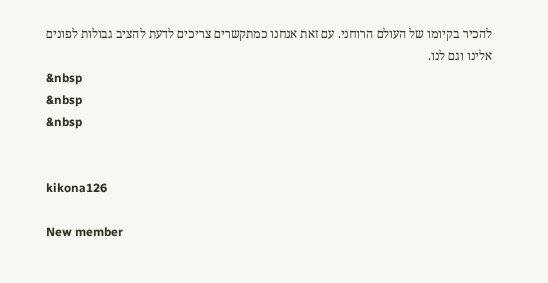להכיר בקיומו של העולם הרוחני. עם זאת אנחנו כמתקשרים צריכים לדעת להציב גבולות לפונים אלינו וגם לנו.
&nbsp
&nbsp
&nbsp


kikona126

New member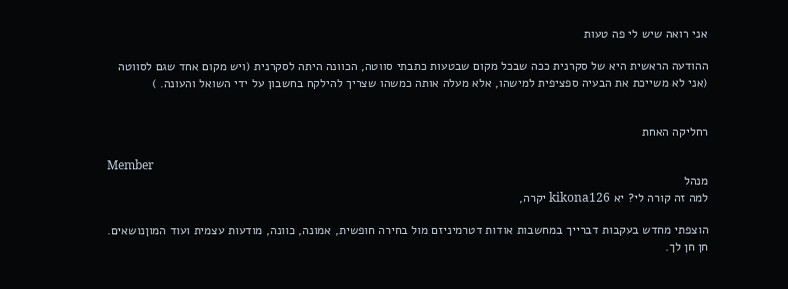אני רואה שיש לי פה טעות

ההודעה הראשית היא של סקרנית ככה שבכל מקום שבטעות כתבתי סווטה, הכוונה היתה לסקרנית (ויש מקום אחד שגם לסווטה (אני לא משייכת את הבעיה ספציפית למישהו, אלא מעלה אותה כמשהו שצריך להילקח בחשבון על ידי השואל והעונה. )


רחליקה האחת

Member
מנהל
למה זה קורה לי? יא kikona126 יקרה,

הוצפתי מחדש בעקבות דברייך במחשבות אודות דטרמיניזם מול בחירה חופשית, אמונה, כוונה, מודעות עצמית ועוד המוןנושאים. חן חן לך.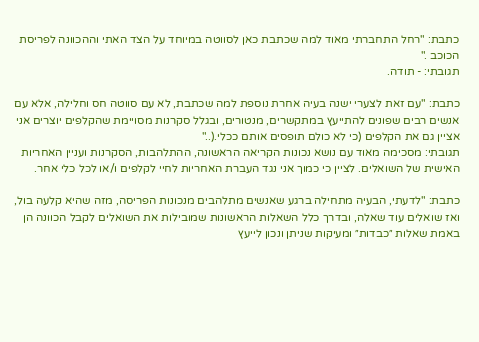כתבת: "רחל התחברתי מאוד למה שכתבת כאן לסווטה במיוחד על הצד האתי וההכוונה לפריסת הכוכב ."
תגובתי: - תודה.

כתבת: "עם זאת לצערי ישנה בעיה אחרת נוספת למה שכתבת, לא עם סווטה חס וחלילה, אלא עם אנשים רבים שפונים להתייעץ במתקשרים, מנטורים, ובגלל סקרנות מסויימת שהקלפים יוצרים אני אציין גם את הקלפים (כי לא כולם תופסים אותם ככלי.(.."
תגובתי: מסכימה מאוד עם נושא נכונות הקריאה הראשונה, ההתלהבות, הסקרנות ועניין האחריות האישית של השואלים. לציין כי כמוך אני נגד העברת האחריות לחיי לקלפים ו/או לכל כלי אחר.

כתבת: "לדעתי, הבעיה מתחילה ברגע שאנשים מתלהבים מנכונות הפריסה, מזה שהיא קלעה בול, ואז שואלים עוד שאלה, ובדרך כלל השאלות הראשונות שמובילות את השואלים לקבל הכוונה הן באמת שאלות ״כבדות״ ומעיקות שניתן ונכון לייעץ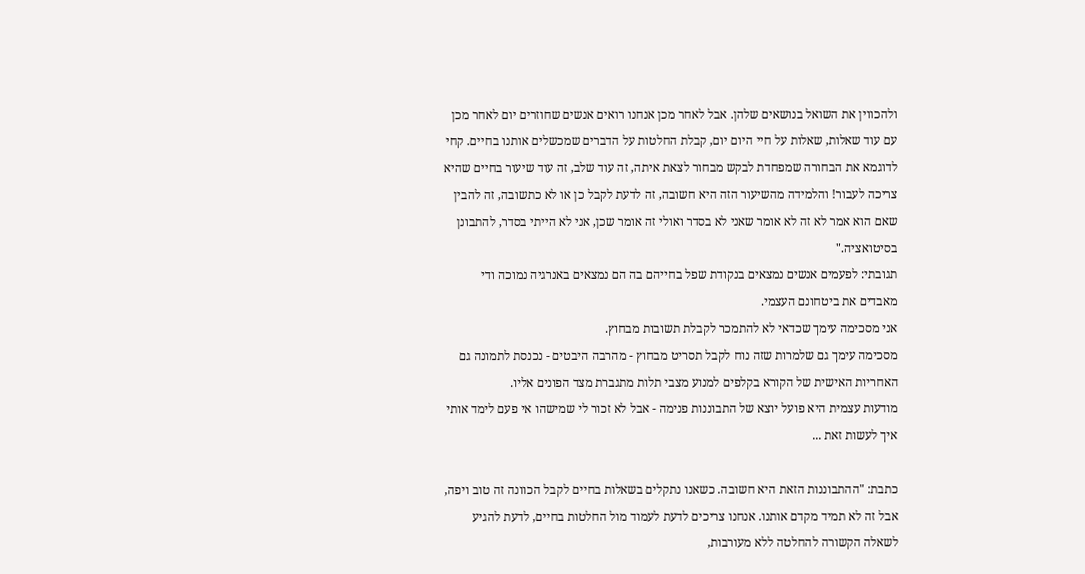ולהכווין את השואל בנושאים שלהן. אבל לאחר מכן אנחנו רואים אנשים שחוזרים יום לאחר מכן עם עוד שאלות, שאלות על חיי היום יום, קבלת החלטות על הדברים שמכשלים אותנו בחיים. קחי לדוגמא את הבחורה שמפחדת לבקש מבחור לצאת איתה, זה עוד שלב, זה עוד שיעור בחיים שהיא צריכה לעבור! והלמידה מהשיעור הזה היא חשובה, זה לדעת לקבל כן או לא כתשובה, זה להבין שאם הוא אמר לא זה לא אומר שאני לא בסדר ואולי זה אומר שכן, אני לא הייתי בסדר, להתבונן בסיטואציה."
תגובתי: לפעמים אנשים נמצאים בנקודת שפל בחייהם בה הם נמצאים באנרגיה נמוכה ודי מאבדים את ביטחונם העצמי.
אני מסכימה עימך שכדאי לא להתמכר לקבלת תשובות מבחוץ.
מסכימה עימך גם שלמרות שזה נוח לקבל תסריט מבחוץ - מהרבה היבטים - נכנסת לתמונה גם האחריות האישית של הקורא בקלפים למנוע מצבי תלות מתגברת מצד הפונים אליו.
מודעות עצמית היא פועל יוצא של התבוננות פנימה - אבל לא זכור לי שמישהו אי פעם לימד אותי איך לעשות זאת ...

כתבת: "ההתבוננות הזאת היא חשובה. כשאנו נתקלים בשאלות בחיים לקבל הכוונה זה טוב ויפה, אבל זה לא תמיד מקדם אותנו. אנחנו צריכים לדעת לעמוד מול החלטות בחיים, לדעת להגיע לשאלה הקשורה להחלטה ללא מעורבות,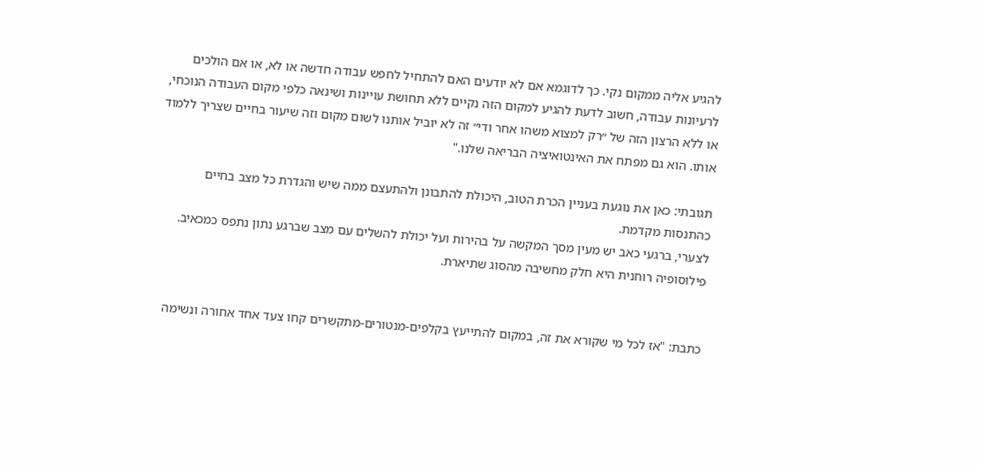להגיע אליה ממקום נקי. כך לדוגמא אם לא יודעים האם להתחיל לחפש עבודה חדשה או לא, או אם הולכים לרעיונות עבודה, חשוב לדעת להגיע למקום הזה נקיים ללא תחושת עויינות ושינאה כלפי מקום העבודה הנוכחי, או ללא הרצון הזה של ״רק למצוא משהו אחר ודי״ זה לא יוביל אותנו לשום מקום וזה שיעור בחיים שצריך ללמוד אותו. הוא גם מפתח את האינטואיציה הבריאה שלנו."

תגובתי: כאן את נוגעת בעניין הכרת הטוב, היכולת להתבונן ולהתעצם ממה שיש והגדרת כל מצב בחיים כהתנסות מקדמת.
לצערי, ברגעי כאב יש מעין מסך המקשה על בהירות ועל יכולת להשלים עם מצב שברגע נתון נתפס כמכאיב.
פילוסופיה רוחנית היא חלק מחשיבה מהסוג שתיארת.


כתבת: "אז לכל מי שקורא את זה, במקום להתייעץ בקלפים-מנטורים-מתקשרים קחו צעד אחד אחורה ונשימה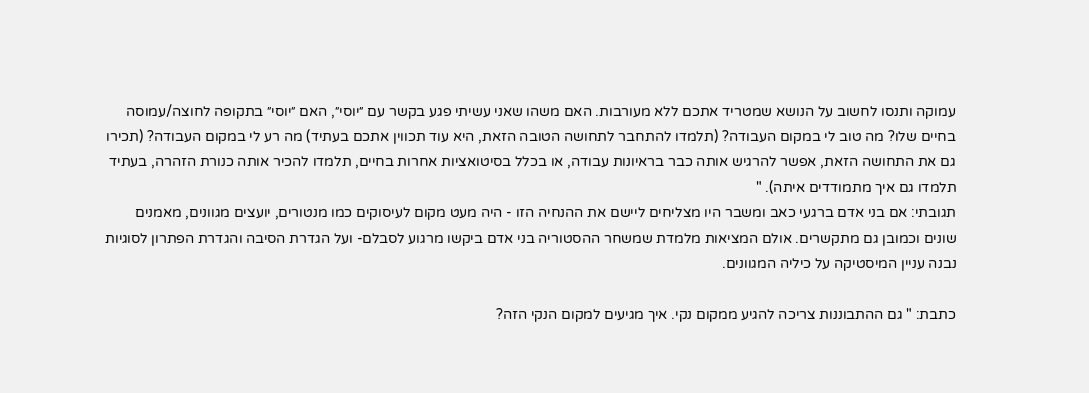עמוקה ותנסו לחשוב על הנושא שמטריד אתכם ללא מעורבות. האם משהו שאני עשיתי פגע בקשר עם ״יוסי״, האם ״יוסי״ בתקופה לחוצה/עמוסה בחיים שלו? מה טוב לי במקום העבודה? (תלמדו להתחבר לתחושה הטובה הזאת, היא עוד תכווין אתכם בעתיד) מה רע לי במקום העבודה? (תכירו גם את התחושה הזאת, אפשר להרגיש אותה כבר בראיונות עבודה, או בכלל בסיטואציות אחרות בחיים, תלמדו להכיר אותה כנורת הזהרה, בעתיד תלמדו גם איך מתמודדים איתה). "
תגובתי: אם בני אדם ברגעי כאב ומשבר היו מצליחים ליישם את ההנחיה הזו - היה מעט מקום לעיסוקים כמו מנטורים, יועצים מגוונים, מאמנים שונים וכמובן גם מתקשרים. אולם המציאות מלמדת שמשחר ההסטוריה בני אדם ביקשו מרגוע לסבלם- ועל הגדרת הסיבה והגדרת הפתרון לסוגיות נבנה עניין המיסטיקה על כיליה המגוונים.

כתבת: " גם ההתבוננות צריכה להגיע ממקום נקי. איך מגיעים למקום הנקי הזה?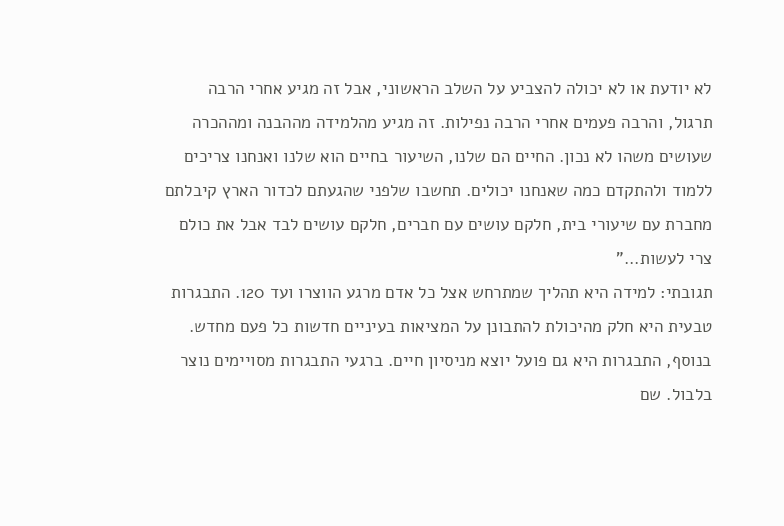לא יודעת או לא יכולה להצביע על השלב הראשוני, אבל זה מגיע אחרי הרבה תרגול, והרבה פעמים אחרי הרבה נפילות. זה מגיע מהלמידה מההבנה ומההכרה שעושים משהו לא נכון. החיים הם שלנו, השיעור בחיים הוא שלנו ואנחנו צריכים ללמוד ולהתקדם כמה שאנחנו יכולים. תחשבו שלפני שהגעתם לכדור הארץ קיבלתם מחברת עם שיעורי בית, חלקם עושים עם חברים, חלקם עושים לבד אבל את כולם צרי לעשות..."
תגובתי: למידה היא תהליך שמתרחש אצל כל אדם מרגע הווצרו ועד 120. התבגרות טבעית היא חלק מהיכולת להתבונן על המציאות בעיניים חדשות כל פעם מחדש. בנוסף, התבגרות היא גם פועל יוצא מניסיון חיים. ברגעי התבגרות מסויימים נוצר בלבול. שם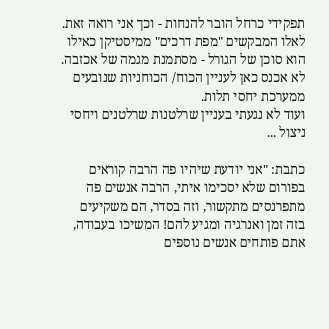תפקידי כרחל הובר להנחות - וכך אני רואה זאת.
לאלו המבקשים "מפת דרכים" ממיסטיקן כאילו הוא סוכן של הגורל - מסתמנת מגמה של אכזבה. לא אכנס כאן לעניין הכוח/ הכוחניות שנובעים ממערכת יחסי תלות.
ועוד לא נגעתי בעניין שרלטנות שרלטנים ויחסי ניצול ...

כתבת: "אני יודעת שיהיו פה הרבה קוראים בפורום שלא יסכימו איתי, הרבה אנשים פה מתפרנסים מתקשור, וזה בסדר, הם משקיעים בזה זמן ואנרגיה ומגיע להם! המשיכו בעבודה, אתם פותחים אנשים נוספים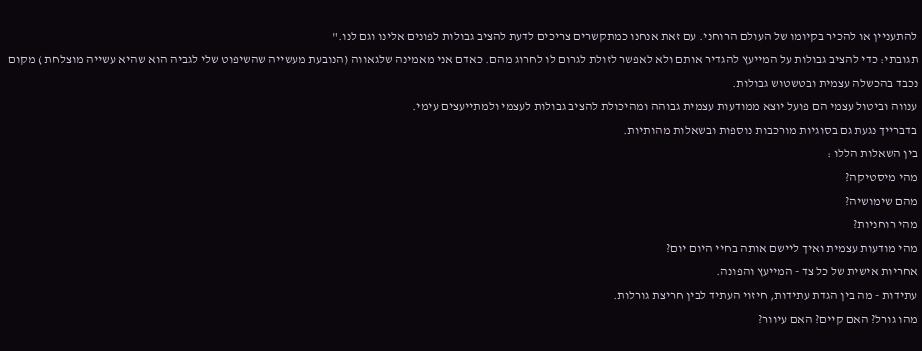להתעניין או להכיר בקיומו של העולם הרוחני. עם זאת אנחנו כמתקשרים צריכים לדעת להציב גבולות לפונים אלינו וגם לנו."
תגובתי: כדי להציב גבולות על המייעץ להגדיר אותם ולא לאפשר לזולת לגרום לו לחרוג מהם. כאדם אני מאמינה שלגאווה (הנובעת מעשייה שהשיפוט שלי לגביה הוא שהיא עשייה מוצלחת ) מקום נכבד בהכשלה עצמית ובטשטוש גבולות.
ענווה וביטול עצמי הם פועל יוצא ממודעות עצמית גבוהה ומהיכולת להציב גבולות לעצמי ולמתייעצים עימי.
בדברייך נגעת גם בסוגיות מורכבות נוספות ובשאלות מהותיות.
בין השאלות הללו :
מהי מיסטיקה?
מהם שימושיה?
מהי רוחניות?
מהי מודעות עצמית ואיך ליישם אותה בחיי היום יום?
אחריות אישית של כל צד - המייעץ והפונה.
עתידות - מה בין הגדת עתידות, חיזוי העתיד לבין חריצת גורלות.
מהו גורל? האם קיים? האם עיוור?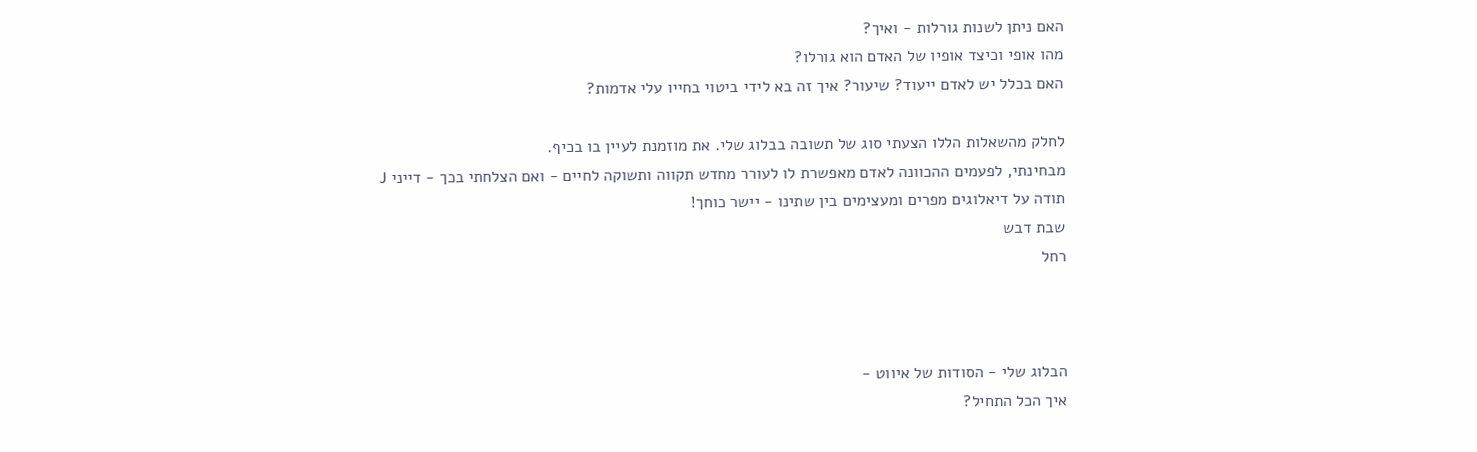האם ניתן לשנות גורלות - ואיך?
מהו אופי וכיצד אופיו של האדם הוא גורלו?
האם בכלל יש לאדם ייעוד? שיעור? איך זה בא לידי ביטוי בחייו עלי אדמות?

לחלק מהשאלות הללו הצעתי סוג של תשובה בבלוג שלי. את מוזמנת לעיין בו בכיף.
מבחינתי, לפעמים ההכוונה לאדם מאפשרת לו לעורר מחדש תקווה ותשוקה לחיים - ואם הצלחתי בכך - דייני J
תודה על דיאלוגים מפרים ומעצימים בין שתינו - יישר כוחך!
שבת דבש
רחל



הבלוג שלי - הסודות של איווט -
איך הכל התחיל?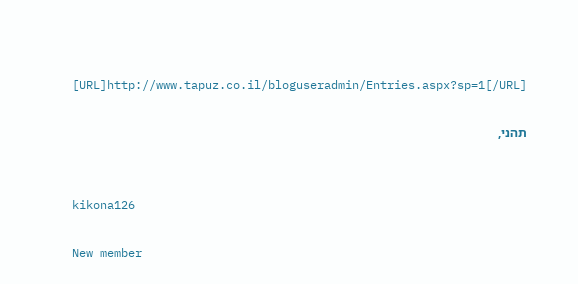[URL]http://www.tapuz.co.il/bloguseradmin/Entries.aspx?sp=1[/URL]

תהני,


kikona126

New member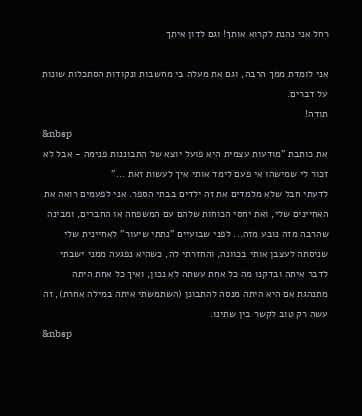רחל אני נהנת לקרוא אותך! וגם לדון איתך

אני לומדת ממך הרבה, וגם את מעלה בי מחשבות ונקודות הסתכלות שונות על דברים.
תודה!
&nbsp
את כותבת "מודעות עצמית היא פועל יוצא של התבוננות פנימה - אבל לא זכור לי שמישהו אי פעם לימד אותי איך לעשות זאת ..."
לדעתי חבל שלא מלמדים את זה ילדים בבתי הספר. אני לפעמים רואה את האחיינים שלי, ואת יחסי הכוחות שלהם עם המשפחה או החברים, ומבינה שהרבה מזה נובע מזה... לפני שבועיים "נתתי שיעור" לאחיינית שלי שניסתה לעצבן אותי בכוונה, והחזרתי לה, כשהיא נפגעה ממני ישבתי לדבר איתה ובדקנו מה כל אחת עשתה לא נכון, ואיך כל אחת היתה מתנהגת אם היא היתה מנסה להתבונן (השתמשתי איתה במילה אחרת), זה עשה רק טוב לקשר בין שתינו.
&nbsp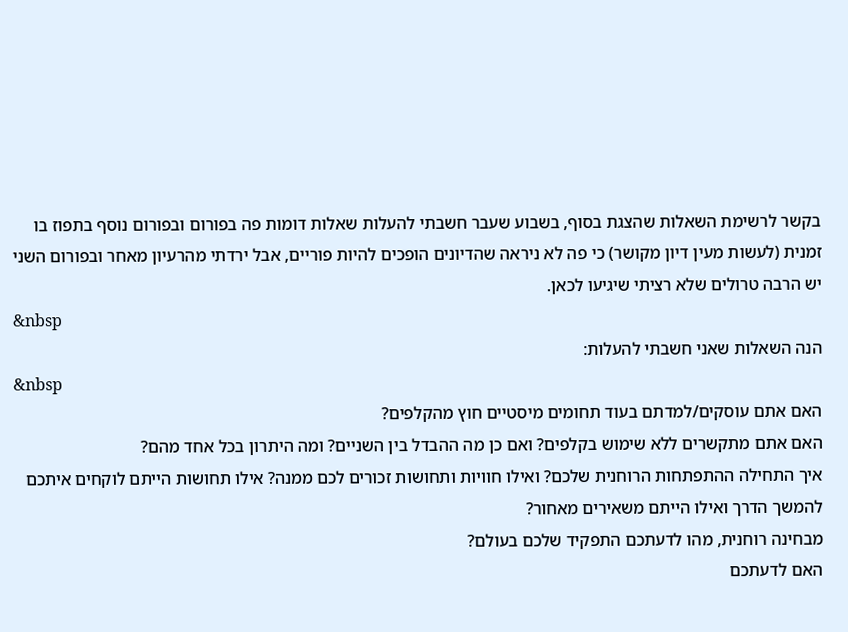בקשר לרשימת השאלות שהצגת בסוף, בשבוע שעבר חשבתי להעלות שאלות דומות פה בפורום ובפורום נוסף בתפוז בו זמנית (לעשות מעין דיון מקושר) כי פה לא ניראה שהדיונים הופכים להיות פוריים, אבל ירדתי מהרעיון מאחר ובפורום השני יש הרבה טרולים שלא רציתי שיגיעו לכאן.
&nbsp
הנה השאלות שאני חשבתי להעלות:
&nbsp
האם אתם עוסקים/למדתם בעוד תחומים מיסטיים חוץ מהקלפים?
האם אתם מתקשרים ללא שימוש בקלפים? ואם כן מה ההבדל בין השניים? ומה היתרון בכל אחד מהם?
איך התחילה ההתפתחות הרוחנית שלכם? ואילו חוויות ותחושות זכורים לכם ממנה? אילו תחושות הייתם לוקחים איתכם להמשך הדרך ואילו הייתם משאירים מאחור?
מבחינה רוחנית, מהו לדעתכם התפקיד שלכם בעולם?
האם לדעתכם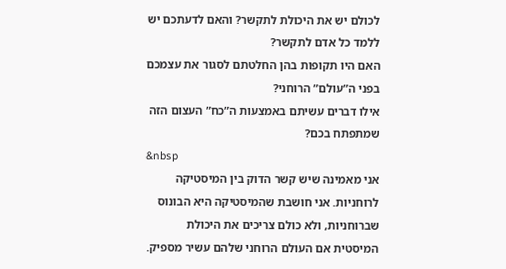לכולם יש את היכולת לתקשר? והאם לדעתכם יש ללמד כל אדם לתקשר?
האם היו תקופות בהן החלטתם לסגור את עצמכם בפני ה”עולם” הרוחני?
אילו דברים עשיתם באמצעות ה”כח” העצום הזה שמתפתח בכם?
&nbsp
אני מאמינה שיש קשר הדוק בין המיסטיקה לרוחניות. אני חושבת שהמיסטיקה היא הבונוס שברוחניות, ולא כולם צריכים את היכולת המיסטית אם העולם הרוחני שלהם עשיר מספיק.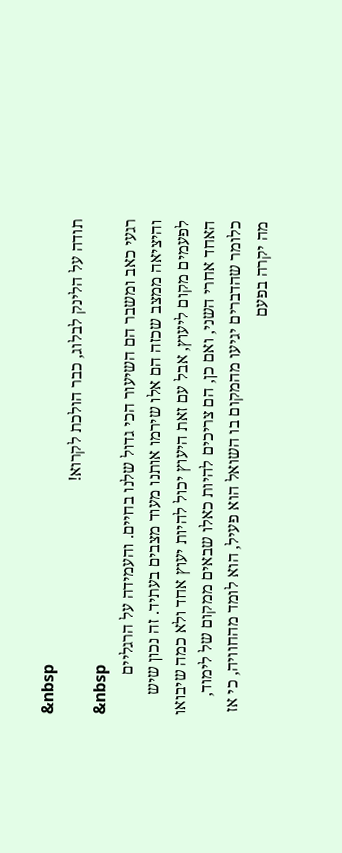&nbsp
תודה על הלינק לבלוג, כבר הולכת לקרוא!
&nbsp
רגעי כאב ומשבר הם השיעור הכי גדול שלנו בחיים. והעמידה על הרגליים והיציאה ממצב שכזה הם אלו שירמו אותנו מעוד מצבים בעתיד. זה נכון שיש לפעמים מקום ליעוץ, אבל עם זאת היעוץ יכול להיות יעוץ אחד ולא כמה שיבואו האחד אחרי השני, ואם כן, הם צריכים להיות כאלו שבאים ממקום של לימוד, כלומר שהדברים יגיעו מהמקום בו השואל הוא פעיל, הוא לומד מהחוויה, כי אז מה יקרה בפעם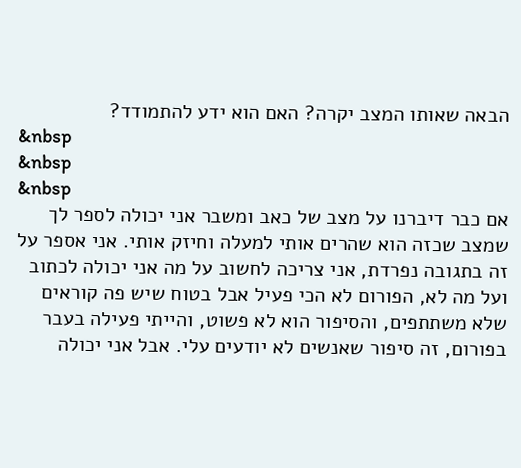הבאה שאותו המצב יקרה? האם הוא ידע להתמודד?
&nbsp
&nbsp
&nbsp
אם כבר דיברנו על מצב של כאב ומשבר אני יכולה לספר לך שמצב שכזה הוא שהרים אותי למעלה וחיזק אותי. אני אספר על זה בתגובה נפרדת, אני צריכה לחשוב על מה אני יכולה לכתוב ועל מה לא, הפורום לא הכי פעיל אבל בטוח שיש פה קוראים שלא משתתפים, והסיפור הוא לא פשוט, והייתי פעילה בעבר בפורום, זה סיפור שאנשים לא יודעים עלי. אבל אני יכולה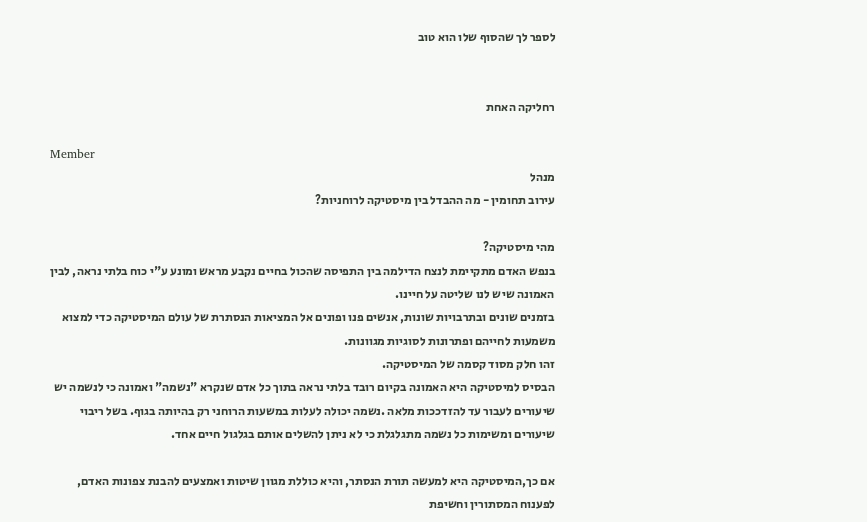לספר לך שהסוף שלו הוא טוב


רחליקה האחת

Member
מנהל
עירוב תחומין - מה ההבדל בין מיסטיקה לרוחניות?

מהי מיסטיקה?
בנפש האדם מתקיימת לנצח הדילמה בין התפיסה שהכול בחיים נקבע מראש ומונע ע"י כוח בלתי נראה, לבין האמונה שיש לנו שליטה על חיינו.
בזמנים שונים ובתרבויות שונות, אנשים פנו ופונים אל המציאות הנסתרת של עולם המיסטיקה כדי למצוא משמעות לחייהם ופתרונות לסוגיות מגוונות.
זהו חלק מסוד קסמה של המיסטיקה.
הבסיס למיסטיקה היא האמונה בקיום רובד בלתי נראה בתוך כל אדם שנקרא "נשמה" ואמונה כי לנשמה יש שיעורים לעבור עד להזדככות מלאה .נשמה יכולה לעלות במשעות הרוחני רק בהיותה בגוף. בשל ריבוי שיעורים ומשימות כל נשמה מתגלגלת כי לא ניתן להשלים אותם בגלגול חיים אחד.

אם כך,המיסטיקה היא למעשה תורת הנסתר, והיא כוללת מגוון שיטות ואמצעים להבנת צפונות האדם, לפענוח המסתורין וחשיפת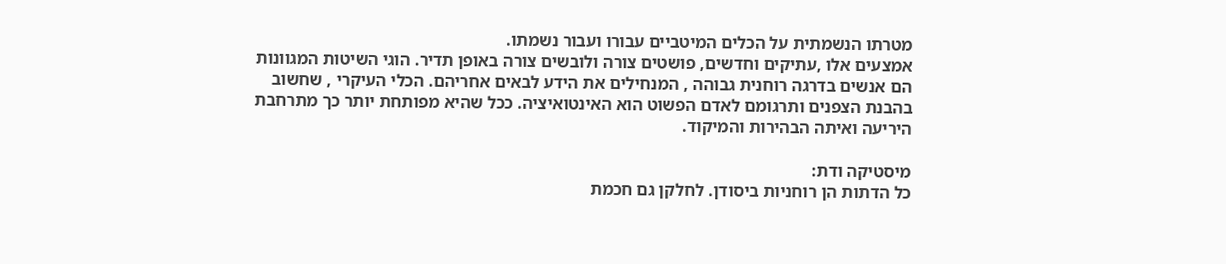מטרתו הנשמתית על הכלים המיטביים עבורו ועבור נשמתו.
אמצעים אלו ,עתיקים וחדשים, פושטים צורה ולובשים צורה באופן תדיר. הוגי השיטות המגוונות הם אנשים בדרגה רוחנית גבוהה , המנחילים את הידע לבאים אחריהם. הכלי העיקרי , שחשוב בהבנת הצפנים ותרגומם לאדם הפשוט הוא האינטואיציה. ככל שהיא מפותחת יותר כך מתרחבת היריעה ואיתה הבהירות והמיקוד.

מיסטיקה ודת:
כל הדתות הן רוחניות ביסודן. לחלקן גם חכמת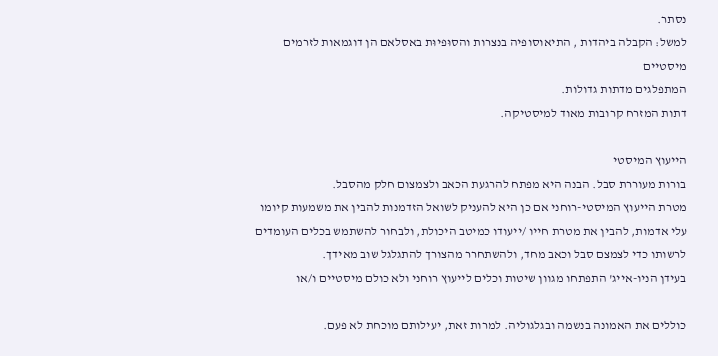נסתר.
למשל: הקבלה ביהדות , התיאוסופיה בנצרות והסוּפיוּת באסלאם הן דוגמאות לזרמים מיסטיים
המתפלגים מדתות גדולות.
דתות המזרח קרובות מאוד למיסטיקה.

הייעוץ המיסטי
בורות מעוררת סבל. הבנה היא מפתח להרגעת הכאב ולצמצום חלק מהסבל.
מטרת הייעוץ המיסטי-רוחני אם כן היא להעניק לשואל הזדמנות להבין את משמעות קיומו עלי אדמות, להבין את מטרת חייו /ייעודו כמיטב היכולת, ולבחור להשתמש בכלים העומדים לרשותו כדי לצמצם סבל וכאב מחד, ולהשתחרר מהצורך להתגלגל שוב מאידך.
בעידן הניו-אייג' התפתחו מגוון שיטות וכלים לייעוץ רוחני ולא כולם מיסטיים ו/או

כוללים את האמונה בנשמה ובגלגוליה. למרות זאת, יעילותם מוכחת לא פעם.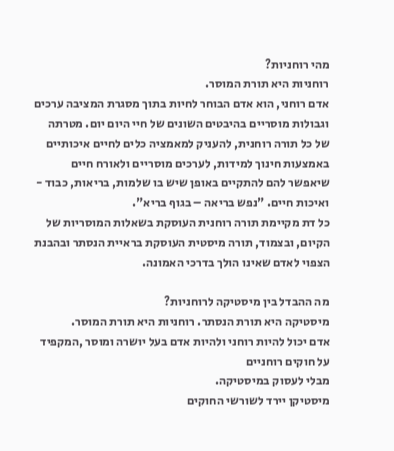מהי רוחניות?
רוחניות היא תורת המוסר.
אדם רוחני, הוא אדם הבוחר לחיות בתוך מסגרת המציבה ערכים וגבולות מוסריים בהיבטים השונים של חיי היום יום. מטרתה של כל תורה רוחנית, להעניק למאמציה כלים לחיים איכותיים באמצעות חינוך למידות, לערכים מוסריים ולאורח חיים שיאפשר להם להתקיים באופן שיש בו שלמות, בריאות, כבוד - ואיכות חיים. "נפש בריאה – בגוף בריא".
כל דת מקיימת תורה רוחנית העוסקת בשאלות המוסריות של הקיום, ובצמוד, תורה מיסטית העוסקת בראיית הנסתר ובהבנת הצפוי לאדם שאינו הולך בדרכי האמונה.

מה ההבדל בין מיסטיקה לרוחניות?
מיסטיקה היא תורת הנסתר. רוחניות היא תורת המוסר.
אדם יכול להיות רוחני ולהיות אדם בעל יושרה ומוסר ,המקפיד על חוקים רוחניים
מבלי לעסוק במיסטיקה.
מיסטיקן יירד לשורשי החוקים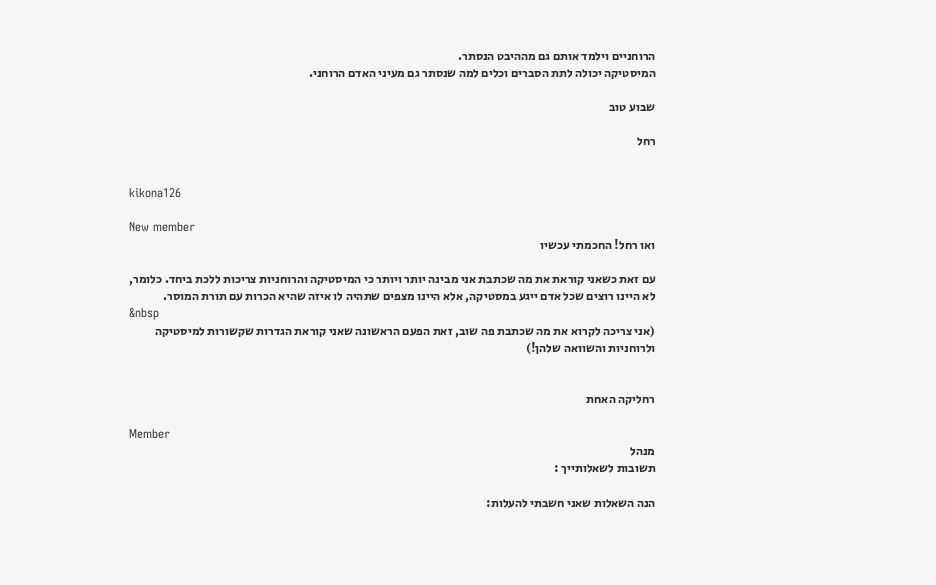הרוחניים וילמד אותם גם מההיבט הנסתר.
המיסטיקה יכולה לתת הסברים וכלים למה שנסתר גם מעיני האדם הרוחני.

שבוע טוב

רחל


kikona126

New member
ואו רחל! החכמתי עכשיו

עם זאת כשאני קוראת את מה שכתבת אני מבינה יותר ויותר כי המיסטיקה והרוחניות צריכות ללכת ביחד. כלומר, לא היינו רוצים שכל אדם ייגע במסטיקה, אלא היינו מצפים שתהיה לו איזה שהיא הכרות עם תורת המוסר.
&nbsp
(אני צריכה לקרוא את מה שכתבת פה שוב, זאת הפעם הראשונה שאני קוראת הגדרות שקשורות למיסטיקה ולרוחניות והשוואה שלהן!)


רחליקה האחת

Member
מנהל
תשובות לשאלותייך :

הנה השאלות שאני חשבתי להעלות: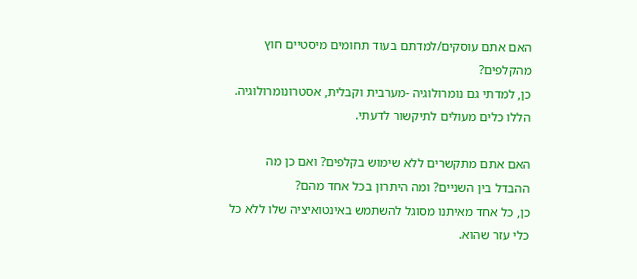האם אתם עוסקים/למדתם בעוד תחומים מיסטיים חוץ מהקלפים?
כן, למדתי גם נומרולוגיה -מערבית וקבלית, אסטרונומרולוגיה. הללו כלים מעולים לתיקשור לדעתי.

האם אתם מתקשרים ללא שימוש בקלפים? ואם כן מה ההבדל בין השניים? ומה היתרון בכל אחד מהם?
כן, כל אחד מאיתנו מסוגל להשתמש באינטואיציה שלו ללא כל כלי עזר שהוא.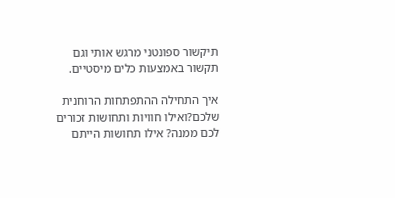תיקשור ספונטני מרגש אותי וגם תקשור באמצעות כלים מיסטיים.

איך התחילה ההתפתחות הרוחנית שלכם?ואילו חוויות ותחושות זכורים לכם ממנה? אילו תחושות הייתם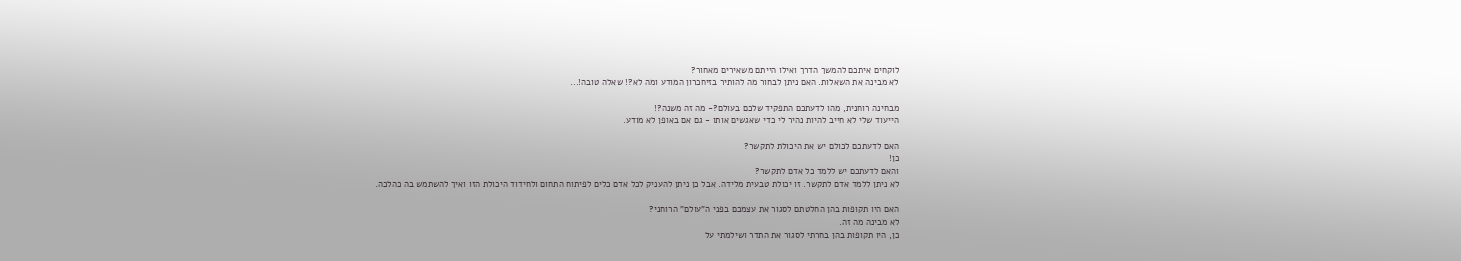לוקחים איתכם להמשך הדרך ואילו הייתם משאירים מאחור?
לא מבינה את השאלות. האם ניתן לבחור מה להותיר בזיחכרון המודע ומה לא?! שאלה טובה!...

מבחינה רוחנית, מהו לדעתכם התפקיד שלכם בעולם?- מה זה משנה?!
הייעוד שלי לא חייב להיות נהיר לי כדי שאגשים אותו - גם אם באופן לא מודע.

האם לדעתכם לכולם יש את היכולת לתקשר?
כן!
והאם לדעתכם יש ללמד כל אדם לתקשר?
לא ניתן ללמד אדם לתקשר. זו יכולת טבעית מלידה. אבל כן ניתן להעניק לכל אדם כלים לפיתוח התחום ולחידוד היכולת הזו ואיך להשתמש בה כהלכה.

האם היו תקופות בהן החלטתם לסגור את עצמכם בפני ה”עולם” הרוחני?
לא מבינה מה זה.
כן, היו תקופות בהן בחרתי לסגור את התדר ושילמתי על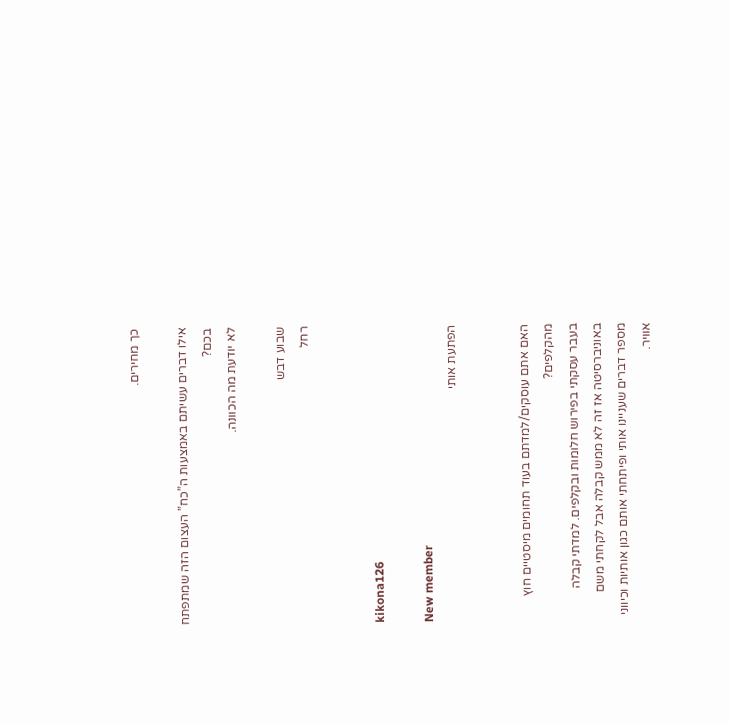כך מחירים.

אילו דברים עשיתם באמצעות ה”כח” העצום הזה שמתפתח בכם?
לא יודעת מה הכוונה.

שבוע דבש
רחל


kikona126

New member
הפתעת אותי


האם אתם עוסקים/למדתם בעוד תחומים מיסטיים חוץ מהקלפים?
בעבר עסקתי בפירוש חלומות ובקלפים. למדתי קבלה באוניברסיטה אז זה לא ממש קבלה אבל לקחתי משם מספר דברים שעניינו אותי ופיתחתי אותם כגון אותיות וכיווני אוויר.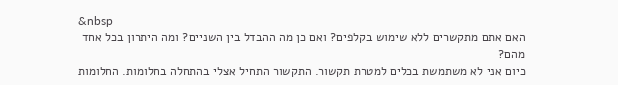&nbsp
האם אתם מתקשרים ללא שימוש בקלפים? ואם כן מה ההבדל בין השניים? ומה היתרון בכל אחד מהם?
כיום אני לא משתמשת בכלים למטרת תקשור. התקשור התחיל אצלי בהתחלה בחלומות. החלומות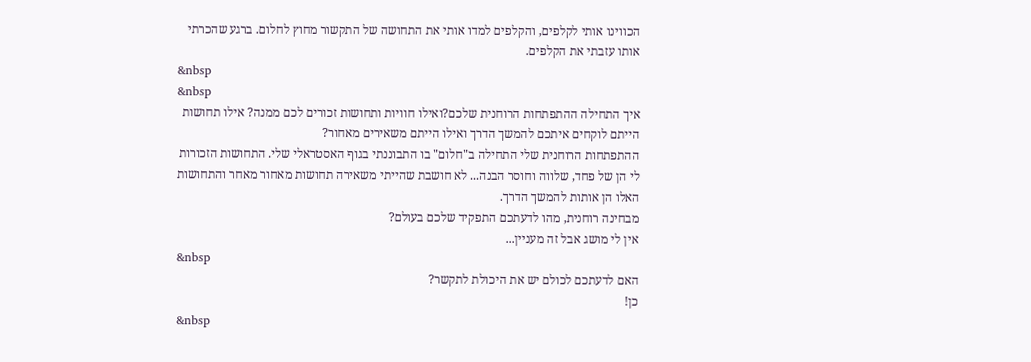הכווינו אותי לקלפים, והקלפים למדו אותי את התחושה של התקשור מחוץ לחלום. ברגע שהכרתי אותו עזבתי את הקלפים.
&nbsp
&nbsp
איך התחילה ההתפתחות הרוחנית שלכם?ואילו חוויות ותחושות זכורים לכם ממנה? אילו תחושות הייתם לוקחים איתכם להמשך הדרך ואילו הייתם משאירים מאחור?
ההתפתחות הרוחנית שלי התחילה ב"חלום" בו התבוננתי בגוף האסטראלי שלי. התחושות הזכורות לי הן של פחד, שלווה וחוסר הבנה... לא חושבת שהייתי משאירה תחושות מאחור מאחר והתחושות האלו הן אותות להמשך הדרך.
מבחינה רוחנית, מהו לדעתכם התפקיד שלכם בעולם?
אין לי מושג אבל זה מעניין...
&nbsp
האם לדעתכם לכולם יש את היכולת לתקשר?
כן!
&nbsp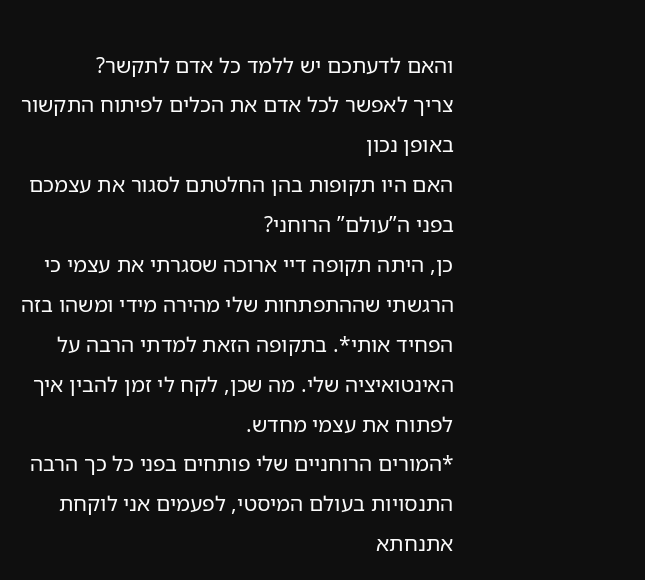והאם לדעתכם יש ללמד כל אדם לתקשר?
צריך לאפשר לכל אדם את הכלים לפיתוח התקשור באופן נכון
האם היו תקופות בהן החלטתם לסגור את עצמכם בפני ה”עולם” הרוחני?
כן, היתה תקופה דיי ארוכה שסגרתי את עצמי כי הרגשתי שההתפתחות שלי מהירה מידי ומשהו בזה הפחיד אותי*. בתקופה הזאת למדתי הרבה על האינטואיציה שלי. מה שכן, לקח לי זמן להבין איך לפתוח את עצמי מחדש.
*המורים הרוחניים שלי פותחים בפני כל כך הרבה התנסויות בעולם המיסטי, לפעמים אני לוקחת אתנחתא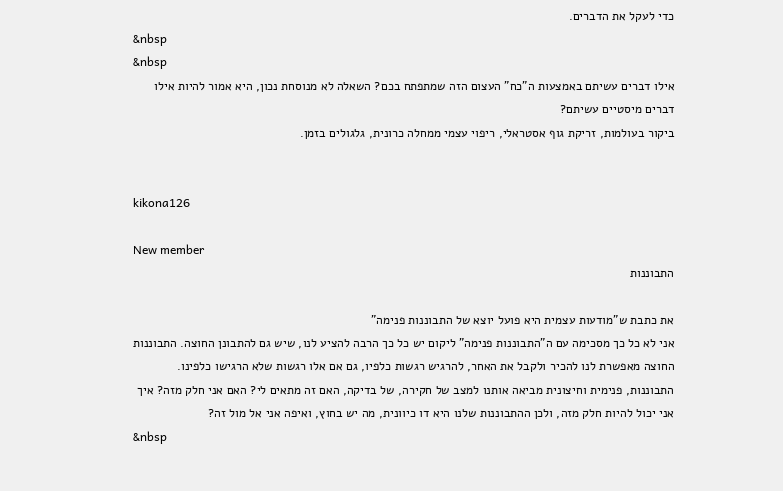כדי לעקל את הדברים.
&nbsp
&nbsp
אילו דברים עשיתם באמצעות ה”כח” העצום הזה שמתפתח בכם? השאלה לא מנוסחת נכון, היא אמור להיות אילו דברים מיסטיים עשיתם?
ביקור בעולמות, זריקת גוף אסטראלי, ריפוי עצמי ממחלה כרונית, גלגולים בזמן.


kikona126

New member
התבוננות

את כתבת ש"מודעות עצמית היא פועל יוצא של התבוננות פנימה"
אני לא כל כך מסכימה עם ה"התבוננות פנימה" ליקום יש כל כך הרבה להציע לנו, שיש גם להתבונן החוצה. התבוננות החוצה מאפשרת לנו להכיר ולקבל את האחר, להרגיש רגשות כלפיו, גם אם אלו רגשות שלא הרגישו כלפינו.
התבוננות, פנימית וחיצונית מביאה אותנו למצב של חקירה, של בדיקה, האם זה מתאים לי? האם אני חלק מזה? איך אני יכול להיות חלק מזה, ולכן ההתבוננות שלנו היא דו כיוונית, מה יש בחוץ, ואיפה אני אל מול זה?
&nbsp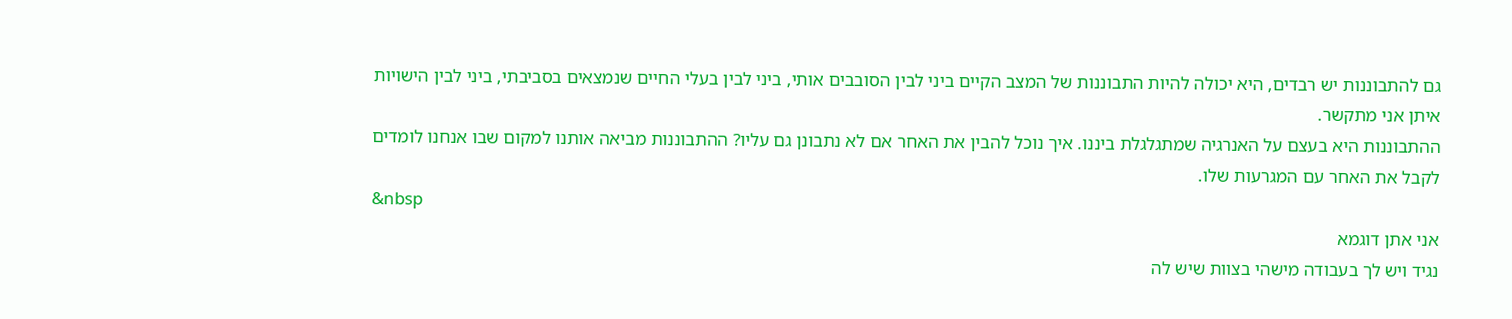גם להתבוננות יש רבדים, היא יכולה להיות התבוננות של המצב הקיים ביני לבין הסובבים אותי, ביני לבין בעלי החיים שנמצאים בסביבתי, ביני לבין הישויות איתן אני מתקשר.
ההתבוננות היא בעצם על האנרגיה שמתגלגלת ביננו. איך נוכל להבין את האחר אם לא נתבונן גם עליו? ההתבוננות מביאה אותנו למקום שבו אנחנו לומדים לקבל את האחר עם המגרעות שלו.
&nbsp
אני אתן דוגמא
נגיד ויש לך בעבודה מישהי בצוות שיש לה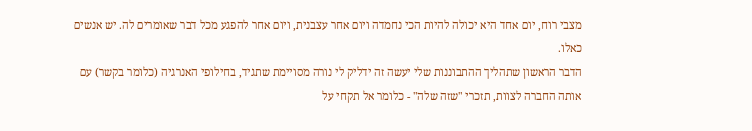מצבי רוח, יום אחד היא יכולה להיות הכי נחמדה ויום אחר עצבנית, ויום אחר להפגע מכל דבר שאומרים לה. יש אנשים כאלו.
הדבר הראשון שתהליך ההתבוננות שלי יעשה זה ידליק לי נורה מסויימת שתגיד, בחילופי האנרגיה (כלומר בקשר) עם אותה החברה לצוות, תזכרי "שזה שלה" - כלומר אל תקחי על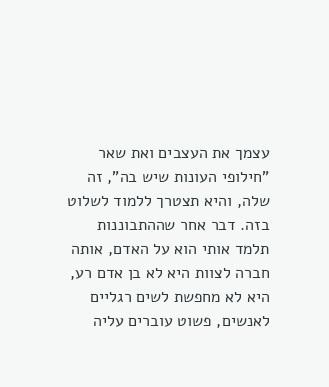עצמך את העצבים ואת שאר "חילופי העונות שיש בה", זה שלה, והיא תצטרך ללמוד לשלוט בזה. דבר אחר שההתבוננות תלמד אותי הוא על האדם, אותה חברה לצוות היא לא בן אדם רע, היא לא מחפשת לשים רגליים לאנשים, פשוט עוברים עליה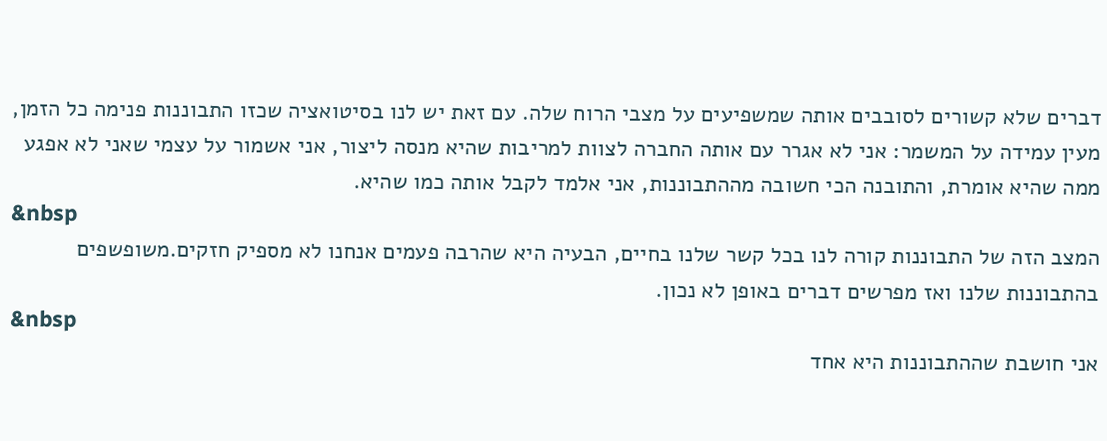דברים שלא קשורים לסובבים אותה שמשפיעים על מצבי הרוח שלה. עם זאת יש לנו בסיטואציה שכזו התבוננות פנימה כל הזמן, מעין עמידה על המשמר: אני לא אגרר עם אותה החברה לצוות למריבות שהיא מנסה ליצור, אני אשמור על עצמי שאני לא אפגע ממה שהיא אומרת, והתובנה הכי חשובה מההתבוננות, אני אלמד לקבל אותה כמו שהיא.
&nbsp
המצב הזה של התבוננות קורה לנו בכל קשר שלנו בחיים, הבעיה היא שהרבה פעמים אנחנו לא מספיק חזקים.משופשפים בהתבוננות שלנו ואז מפרשים דברים באופן לא נכון.
&nbsp
אני חושבת שההתבוננות היא אחד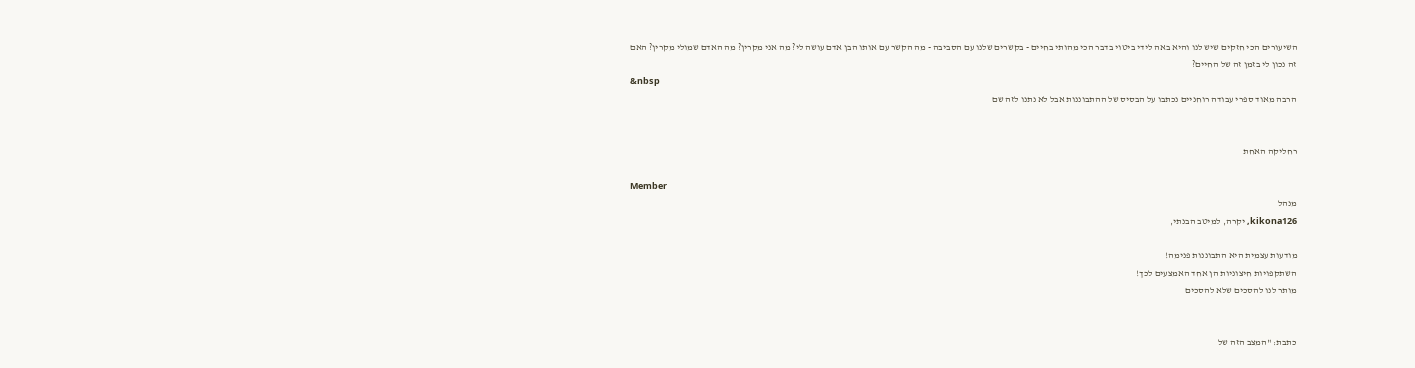השיעורים הכי חזקים שיש לנו והיא באה לידי ביטוי בדבר הכי מהותי בחיים - בקשרים שלנו עם הסביבה - מה הקשר עם אותו הבן אדם עושה לי? מה אני מקרין? מה האדם שמולי מקרין? האם זה נכון לי בזמן זה של החיים?
&nbsp
הרבה מאוד ספרי עבודה רוחניים נכתבו על הבסיס של ההתבוננות אבל לא נתנו לזה שם


רחליקה האחת

Member
מנהל
kikona126, יקרה, למיטב הבנתי,

מודעות עצמית היא התבוננות פנימה!
השתקפויות חיצוניות הן אחד האמצעים לכך!
מותר לנו להסכים שלא להסכים


כתבת: "המצב הזה של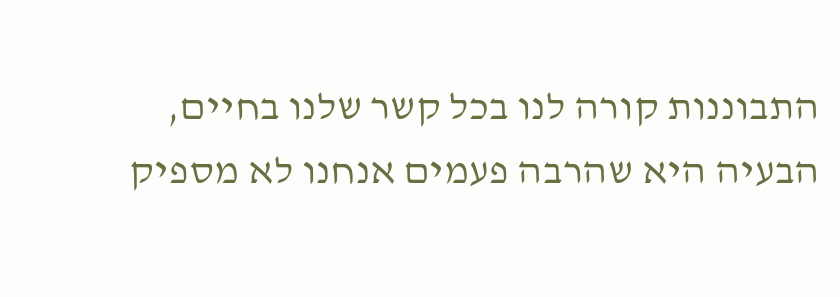התבוננות קורה לנו בכל קשר שלנו בחיים, הבעיה היא שהרבה פעמים אנחנו לא מספיק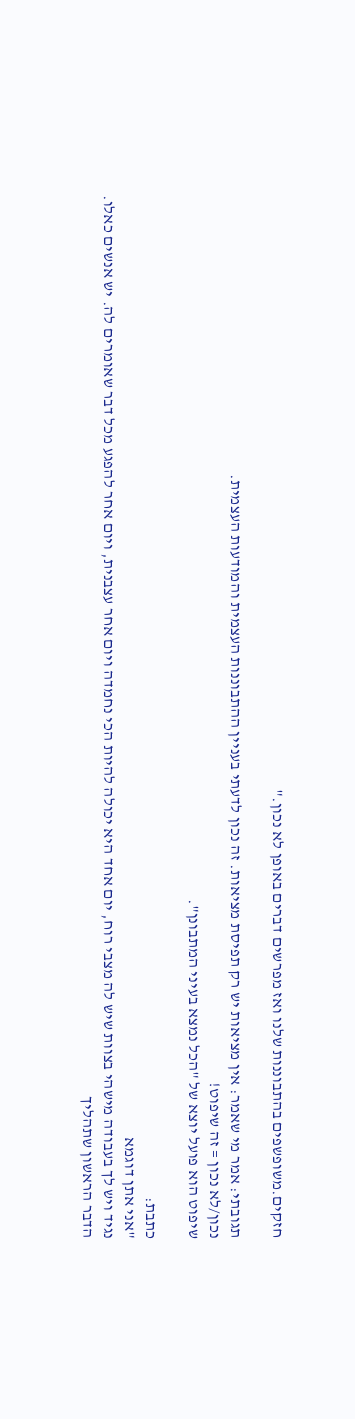חזקים.משופשפים בהתבוננות שלנו ואז מפרשים דברים באופן לא נכון."

תגובתי: אמר מי שאמר: אין מציאות יש רק תפיסת מציאות. זה נכון לדעתי בעניין ההתבוננות העצמית והמודעות העצמית.
נכון/לא נכון = זה שיפוט!
שיפוט הוא פועל יוצא של "הכל נמצא בעיני המתבונן".

כתבת:
"אני אתן דוגמא
נגיד ויש לך בעבודה מישהי בצוות שיש לה מצבי רוח, יום אחד היא יכולה להיות הכי נחמדה ויום אחר עצבנית, ויום אחר להפגע מכל דבר שאומרים לה. יש אנשים כאלו.
הדבר הראשון שתהליך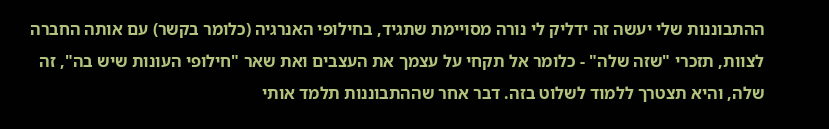ההתבוננות שלי יעשה זה ידליק לי נורה מסויימת שתגיד, בחילופי האנרגיה (כלומר בקשר) עם אותה החברה לצוות, תזכרי "שזה שלה" - כלומר אל תקחי על עצמך את העצבים ואת שאר "חילופי העונות שיש בה", זה שלה, והיא תצטרך ללמוד לשלוט בזה. דבר אחר שההתבוננות תלמד אותי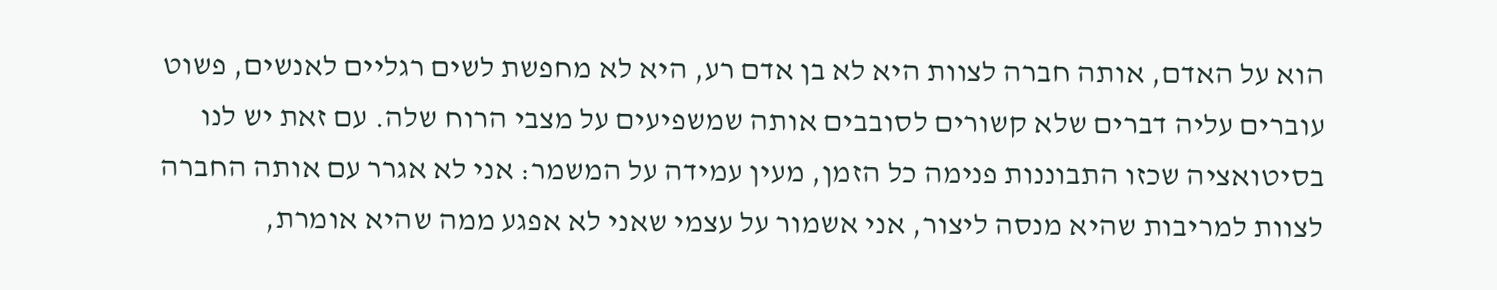הוא על האדם, אותה חברה לצוות היא לא בן אדם רע, היא לא מחפשת לשים רגליים לאנשים, פשוט עוברים עליה דברים שלא קשורים לסובבים אותה שמשפיעים על מצבי הרוח שלה. עם זאת יש לנו בסיטואציה שכזו התבוננות פנימה כל הזמן, מעין עמידה על המשמר: אני לא אגרר עם אותה החברה לצוות למריבות שהיא מנסה ליצור, אני אשמור על עצמי שאני לא אפגע ממה שהיא אומרת,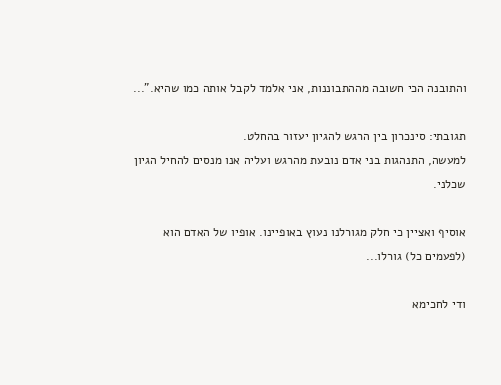והתובנה הכי חשובה מההתבוננות, אני אלמד לקבל אותה כמו שהיא."...

תגובתי: סינכרון בין הרגש להגיון יעזור בהחלט.
למעשה, התנהגות בני אדם נובעת מהרגש ועליה אנו מנסים להחיל הגיון שכלני.

אוסיף ואציין כי חלק מגורלנו נעוץ באופיינו. אופיו של האדם הוא (לפעמים כל) גורלו...

ודי לחכימא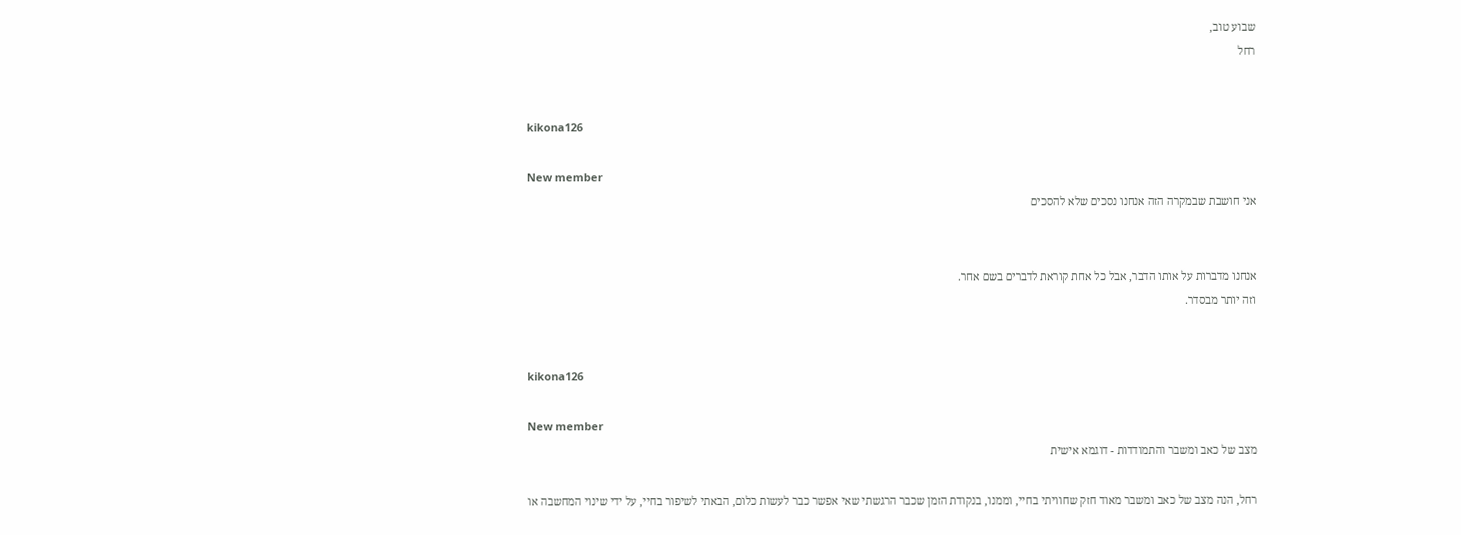שבוע טוב,
רחל


kikona126

New member
אני חושבת שבמקרה הזה אנחנו נסכים שלא להסכים


אנחנו מדברות על אותו הדבר, אבל כל אחת קוראת לדברים בשם אחר.
וזה יותר מבסדר.


kikona126

New member
מצב של כאב ומשבר והתמודדות - דוגמא אישית

רחל, הנה מצב של כאב ומשבר מאוד חזק שחוויתי בחיי, וממנו, בנקודת הזמן שכבר הרגשתי שאי אפשר כבר לעשות כלום, הבאתי לשיפור בחיי, על ידי שינוי המחשבה או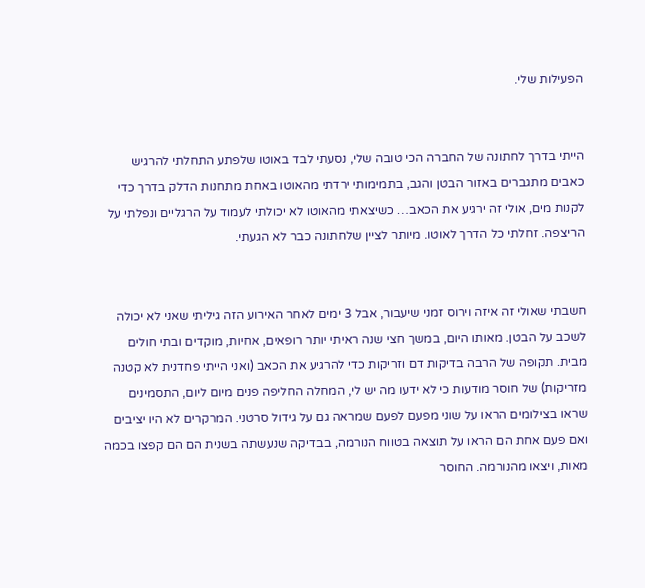הפעילות שלי.


הייתי בדרך לחתונה של החברה הכי טובה שלי, נסעתי לבד באוטו שלפתע התחלתי להרגיש כאבים מתגברים באזור הבטן והגב, בתמימותי ירדתי מהאוטו באחת מתחנות הדלק בדרך כדי לקנות מים, אולי זה ירגיע את הכאב… כשיצאתי מהאוטו לא יכולתי לעמוד על הרגליים ונפלתי על הריצפה. זחלתי כל הדרך לאוטו. מיותר לציין שלחתונה כבר לא הגעתי.


חשבתי שאולי זה איזה וירוס זמני שיעבור, אבל 3 ימים לאחר האירוע הזה גיליתי שאני לא יכולה לשכב על הבטן. מאותו היום, במשך חצי שנה ראיתי יותר רופאים, אחיות, מוקדים ובתי חולים מבית. תקופה של הרבה בדיקות דם וזריקות כדי להרגיע את הכאב (ואני הייתי פחדנית לא קטנה מזריקות) של חוסר מודעות כי לא ידעו מה יש לי, המחלה החליפה פנים מיום ליום, התסמינים שראו בצילומים הראו על שוני מפעם לפעם שמראה גם על גידול סרטני. המרקרים לא היו יציבים ואם פעם אחת הם הראו על תוצאה בטווח הנורמה, בבדיקה שנעשתה בשנית הם הם קפצו בכמה מאות, ויצאו מהנורמה. החוסר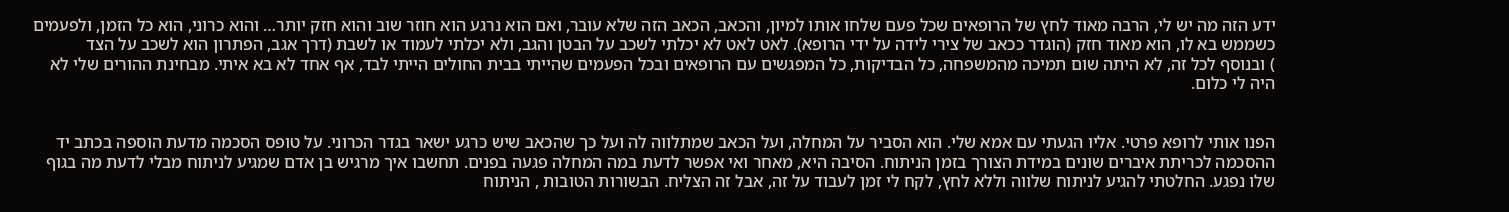ידע הזה מה יש לי, הרבה מאוד לחץ של הרופאים שכל פעם שלחו אותו למיון, והכאב, הכאב הזה שלא עובר, ואם הוא נרגע הוא חוזר שוב והוא חזק יותר… והוא כרוני, הוא כל הזמן, ולפעמים כשממש בא לו, הוא מאוד חזק (הוגדר ככאב של צירי לידה על ידי הרופא). לאט לאט לא יכלתי לשכב על הבטן והגב, ולא יכלתי לעמוד או לשבת (דרך אגב, הפתרון הוא לשכב על הצד
) ובנוסף לכל זה, לא היתה שום תמיכה מהמשפחה, כל הבדיקות, כל המפגשים עם הרופאים ובכל הפעמים שהייתי בבית החולים הייתי לבד, אף אחד לא בא איתי. מבחינת ההורים שלי לא היה לי כלום.


הפנו אותי לרופא פרטי. אליו הגעתי עם אמא שלי. הוא הסביר על המחלה, ועל הכאב שמתלווה לה ועל כך שהכאב שיש כרגע ישאר בגדר הכרוני. על טופס הסכמה מדעת הוספה בכתב יד ההסכמה לכריתת איברים שונים במידת הצורך בזמן הניתוח. הסיבה היא, מאחר ואי אפשר לדעת במה המחלה פגעה בפנים. תחשבו איך מרגיש בן אדם שמגיע לניתוח מבלי לדעת מה בגוף שלו נפגע. החלטתי להגיע לניתוח שלווה וללא לחץ, לקח לי זמן לעבוד על זה, אבל זה הצליח. הבשורות הטובות , הניתוח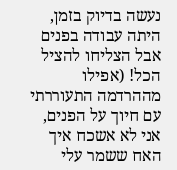נעשה בדיוק בזמן, היתה עבודה בפנים אבל הצליחו להציל הכל! (אפילו מההרדמה התעוררתי עם חיוך על הפנים, אני לא אשכח איך האח ששמר עלי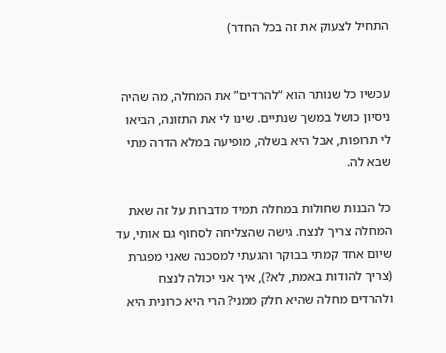התחיל לצעוק את זה בכל החדר)


עכשיו כל שנותר הוא “להרדים” את המחלה, מה שהיה ניסיון כושל במשך שנתיים. שינו לי את התזונה, הביאו לי תרופות, אבל היא בשלה, מופיעה במלא הדרה מתי שבא לה.

כל הבנות שחולות במחלה תמיד מדברות על זה שאת המחלה צריך לנצח. גישה שהצליחה לסחוף גם אותי, עד שיום אחד קמתי בבוקר והגעתי למסכנה שאני מפגרת (צריך להודות באמת, לא?), איך אני יכולה לנצח ולהרדים מחלה שהיא חלק ממני? הרי היא כרונית היא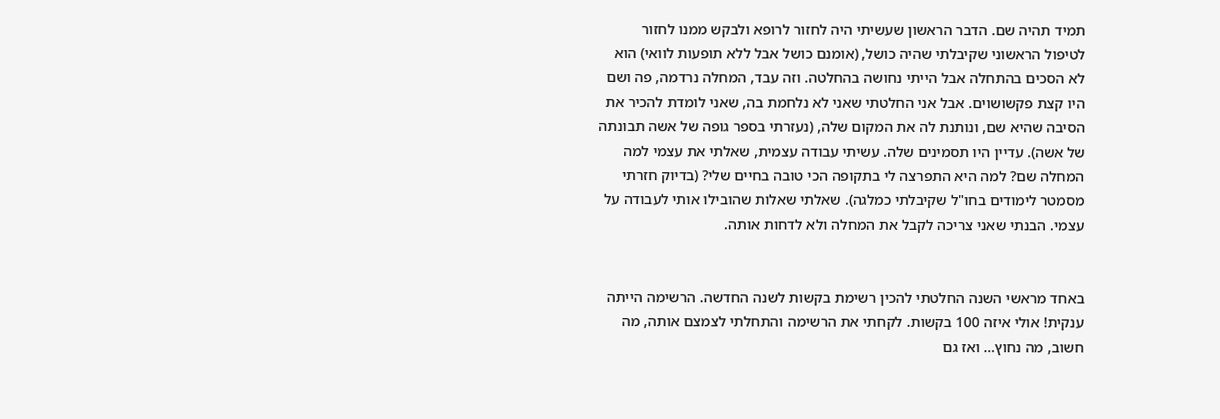תמיד תהיה שם. הדבר הראשון שעשיתי היה לחזור לרופא ולבקש ממנו לחזור לטיפול הראשוני שקיבלתי שהיה כושל, (אומנם כושל אבל ללא תופעות לוואי) הוא לא הסכים בהתחלה אבל הייתי נחושה בהחלטה. וזה עבד, המחלה נרדמה, פה ושם היו קצת פקשושוים. אבל אני החלטתי שאני לא נלחמת בה, שאני לומדת להכיר את הסיבה שהיא שם, ונותנת לה את המקום שלה, (נעזרתי בספר גופה של אשה תבונתה של אשה). עדיין היו תסמינים שלה. עשיתי עבודה עצמית, שאלתי את עצמי למה המחלה שם? למה היא התפרצה לי בתקופה הכי טובה בחיים שלי? (בדיוק חזרתי מסמטר לימודים בחו"ל שקיבלתי כמלגה). שאלתי שאלות שהובילו אותי לעבודה על עצמי. הבנתי שאני צריכה לקבל את המחלה ולא לדחות אותה.


באחד מראשי השנה החלטתי להכין רשימת בקשות לשנה החדשה. הרשימה הייתה ענקית! אולי איזה 100 בקשות. לקחתי את הרשימה והתחלתי לצמצם אותה, מה חשוב, מה נחוץ… ואז גם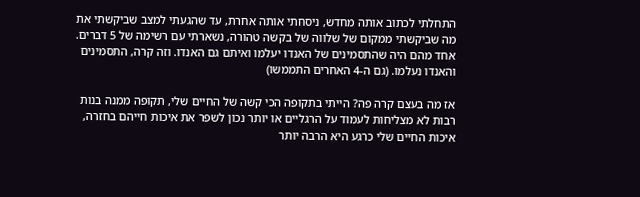התחלתי לכתוב אותה מחדש, ניסחתי אותה אחרת, עד שהגעתי למצב שביקשתי את מה שביקשתי ממקום של שלווה של בקשה טהורה, נשארתי עם רשימה של 5 דברים. אחד מהם היה שהתסמינים של האנדו יעלמו ואיתם גם האנדו. וזה קרה, התסמינים והאנדו נעלמו. (גם ה-4 האחרים התממשו)

אז מה בעצם קרה פה? הייתי בתקופה הכי קשה של החיים שלי, תקופה ממנה בנות רבות לא מצליחות לעמוד על הרגליים או יותר נכון לשפר את איכות חייהם בחזרה, איכות החיים שלי כרגע היא הרבה יותר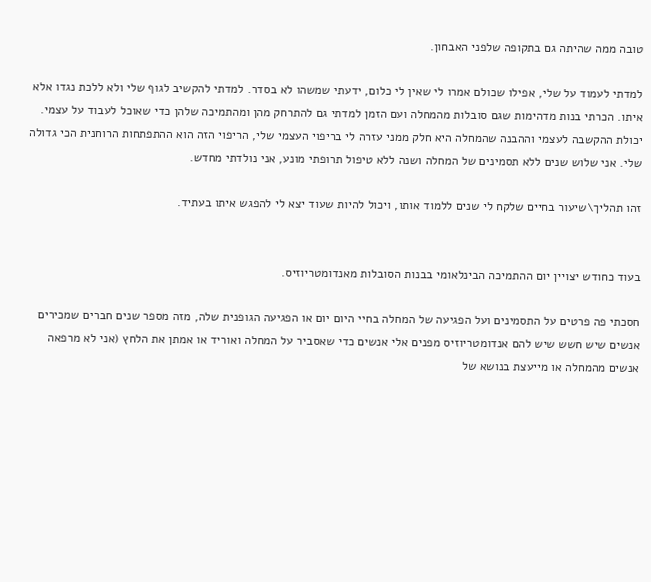טובה ממה שהיתה גם בתקופה שלפני האבחון.

למדתי לעמוד על שלי, אפילו שכולם אמרו לי שאין לי כלום, ידעתי שמשהו לא בסדר. למדתי להקשיב לגוף שלי ולא ללכת נגדו אלא איתו. הכרתי בנות מדהימות שגם סובלות מהמחלה ועם הזמן למדתי גם להתרחק מהן ומהתמיכה שלהן כדי שאוכל לעבוד על עצמי. יכולת ההקשבה לעצמי וההבנה שהמחלה היא חלק ממני עזרה לי בריפוי העצמי שלי, הריפוי הזה הוא ההתפתחות הרוחנית הכי גדולה שלי. אני שלוש שנים ללא תסמינים של המחלה ושנה ללא טיפול תרופתי מונע, אני נולדתי מחדש.

זהו תהליך\שיעור בחיים שלקח לי שנים ללמוד אותו, ויכול להיות שעוד יצא לי להפגש איתו בעתיד.


בעוד כחודש יצויין יום ההתמיכה הבינלאומי בבנות הסובלות מאנדומטריוזיס.

חסכתי פה פרטים על התסמינים ועל הפגיעה של המחלה בחיי היום יום או הפגיעה הגופנית שלה, מזה מספר שנים חברים שמכירים אנשים שיש חשש שיש להם אנדומטריוזיס מפנים אלי אנשים כדי שאסביר על המחלה ואוריד או אמתן את הלחץ (אני לא מרפאה אנשים מהמחלה או מייעצת בנושא של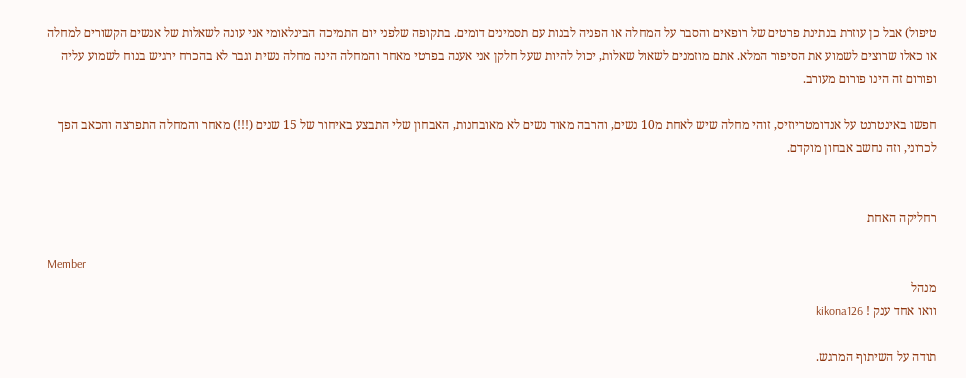טיפול) אבל כן עוזרת בנתינת פרטים של רופאים והסבר על המחלה או הפניה לבנות עם תסמינים דומים. בתקופה שלפני יום התמיכה הבינלאומי אני עונה לשאלות של אנשים הקשורים למחלה או כאלו שרוצים לשמוע את הסיפור המלא. אתם מוזמנים לשאול שאלות, יכול להיות שעל חלקן אני אענה בפרטי מאחר והמחלה הינה מחלה נשית וגבר לא בהכרח ירגיש בנוח לשמוע עליה ופורום זה הינו פורום מעורב.

חפשו באינטרנט על אנדומטריוזיס, זוהי מחלה שיש לאחת מ10 נשים, והרבה מאוד נשים לא מאובחנות, האבחון שלי התבצע באיחור של 15 שנים (!!!) מאחר והמחלה התפרצה והכאב הפך לכרוני, וזה נחשב אבחון מוקדם.


רחליקה האחת

Member
מנהל
וואו אחד ענק ! kikona126

תודה על השיתוף המרגש.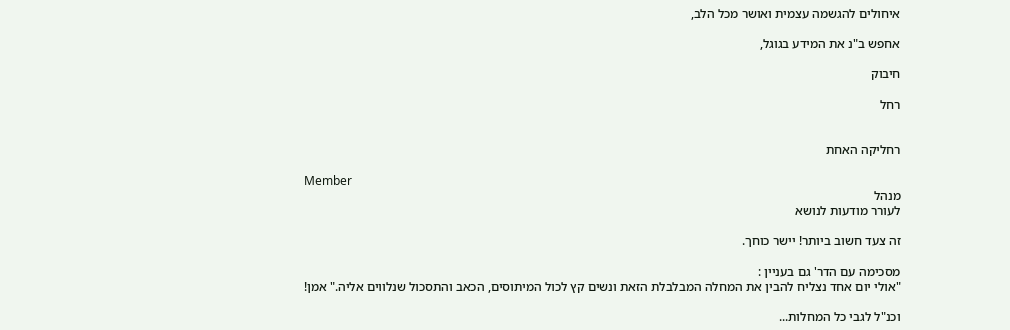איחולים להגשמה עצמית ואושר מכל הלב,

אחפש ב"נ את המידע בגוגל,

חיבוק

רחל


רחליקה האחת

Member
מנהל
לעורר מודעות לנושא

זה צעד חשוב ביותר! יישר כוחך.

מסכימה עם הדר' גם בעניין :
"אולי יום אחד נצליח להבין את המחלה המבלבלת הזאת ונשים קץ לכול המיתוסים, הכאב והתסכול שנלווים אליה." אמן!

וכנ"ל לגבי כל המחלות...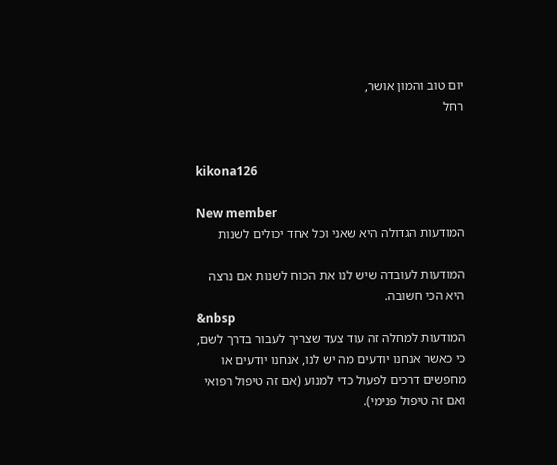יום טוב והמון אושר,
רחל


kikona126

New member
המודעות הגדולה היא שאני וכל אחד יכולים לשנות

המודעות לעובדה שיש לנו את הכוח לשנות אם נרצה היא הכי חשובה.
&nbsp
המודעות למחלה זה עוד צעד שצריך לעבור בדרך לשם, כי כאשר אנחנו יודעים מה יש לנו, אנחנו יודעים או מחפשים דרכים לפעול כדי למנוע (אם זה טיפול רפואי ואם זה טיפול פנימי).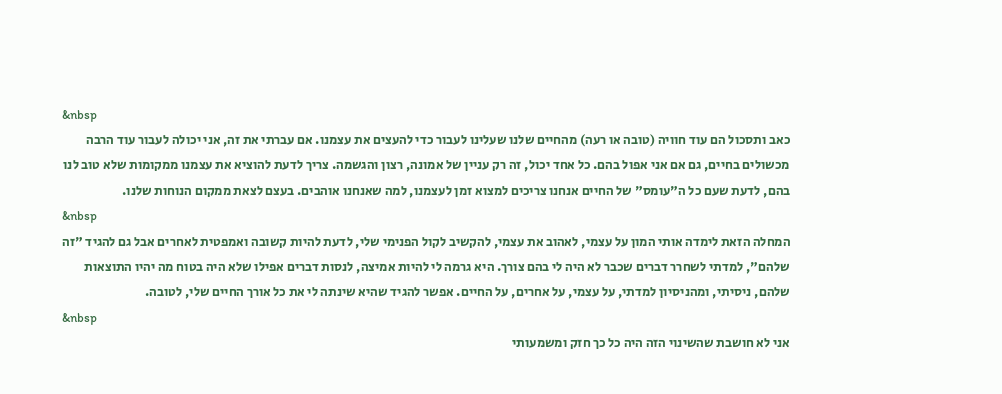&nbsp
כאב ותסכול הם עוד חוויה (טובה או רעה) מהחיים שלנו שעלינו לעבור כדי להעצים את עצמנו. אם עברתי את זה, אני יכולה לעבור עוד הרבה מכשולים בחיים, גם אם אני אפול בהם. כל אחד יכול, זה רק עניין של אמונה, רצון והגשמה. צריך לדעת להוציא את עצמנו ממקומות שלא טוב לנו בהם, לדעת שעם כל ה"עומס" של החיים אנחנו צריכים למצוא זמן לעצמנו, למה שאנחנו אוהבים. בעצם לצאת ממקום הנוחות שלנו.
&nbsp
המחלה הזאת לימדה אותי המון על עצמי, לאהוב את עצמי, להקשיב לקול הפנימי שלי, לדעת להיות קשובה ואמפטית לאחרים אבל גם להגיד "זה שלהם", למדתי לשחרר דברים שכבר לא היה לי בהם צורך. היא גרמה לי להיות אמיצה, לנסות דברים אפילו שלא היה בטוח מה יהיו התוצאות שלהם, ניסיתי, ומהניסיון למדתי, על עצמי, על אחרים, על החיים. אפשר להגיד שהיא שינתה לי את כל אורך החיים שלי, לטובה.
&nbsp
אני לא חושבת שהשינוי הזה היה כל כך חזק ומשמעותי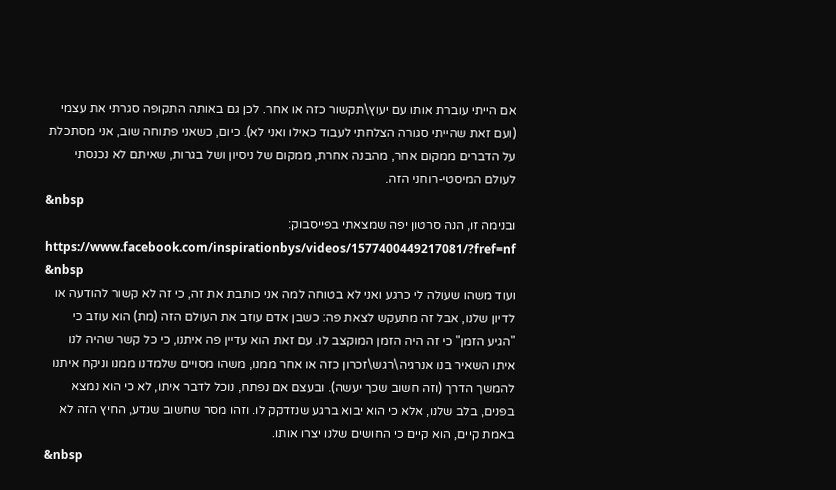אם הייתי עוברת אותו עם יעוץ\תקשור כזה או אחר. לכן גם באותה התקופה סגרתי את עצמי (ועם זאת שהייתי סגורה הצלחתי לעבוד כאילו ואני לא). כיום, כשאני פתוחה שוב, אני מסתכלת על הדברים ממקום אחר, מהבנה אחרת, ממקום של ניסיון ושל בגרות, שאיתם לא נכנסתי לעולם המיסטי-רוחני הזה.
&nbsp
ובנימה זו, הנה סרטון יפה שמצאתי בפייסבוק: https://www.facebook.com/inspirationbys/videos/1577400449217081/?fref=nf
&nbsp
ועוד משהו שעולה לי כרגע ואני לא בטוחה למה אני כותבת את זה, כי זה לא קשור להודעה או לדיון שלנו, אבל זה מתעקש לצאת פה: כשבן אדם עוזב את העולם הזה (מת) הוא עוזב כי "הגיע הזמן" כי זה היה הזמן המוקצב לו. עם זאת הוא עדיין פה איתנו, כי כל קשר שהיה לנו איתו השאיר בנו אנרגיה\רגש\זכרון כזה או אחר ממנו, משהו מסויים שלמדנו ממנו וניקח איתנו להמשך הדרך (וזה חשוב שכך יעשה). ובעצם אם נפתח, נוכל לדבר איתו, לא כי הוא נמצא בפנים, בלב שלנו, אלא כי הוא יבוא ברגע שנזדקק לו. וזהו מסר שחשוב שנדע, החיץ הזה לא באמת קיים, הוא קיים כי החושים שלנו יצרו אותו.
&nbsp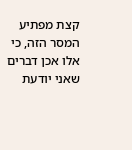קצת מפתיע המסר הזה, כי אלו אכן דברים שאני יודעת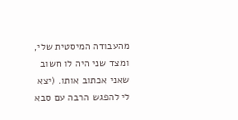מהעבודה המיסטית שלי, ומצד שני היה לו חשוב שאני אכתוב אותו. (יצא לי להפגש הרבה עם סבא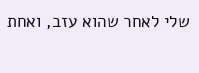שלי לאחר שהוא עזב, ואחת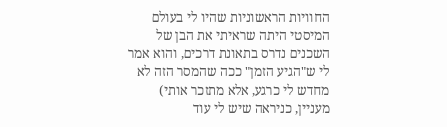החוויות הראשוניות שהיו לי בעולם המיסטי היתה שראיתי את הבן של השכנים נדרס בתאונת דרכים, והוא אמר לי ש"הגיע הזמן" ככה שהמסר הזה לא מחדש לי כרגע, אלא מתזכר אותי) מעניין, כניראה שיש לי עוד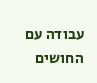עבודה עם החושים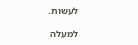לעשות.

למעלה